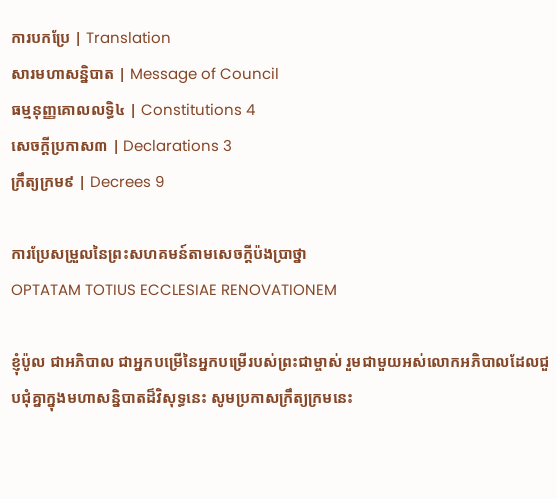ការបកប្រែ | Translation
សារមហាសន្និបាត | Message of Council
ធម្មនុញ្ញគោលលទ្ធិ៤ | Constitutions 4
សេចក្តីប្រកាស៣ | Declarations 3
ក្រឹត្យក្រម៩ | Decrees 9

ការប្រែសម្រួលនៃព្រះសហគមន៍តាមសេចក្តីប៉ងប្រាថ្នា
OPTATAM TOTIUS ECCLESIAE RENOVATIONEM

ខ្ញុំប៉ូល ជាអភិបាល ជាអ្នកបម្រើនៃអ្នកបម្រើរបស់ព្រះជាម្ចាស់ រួមជាមួយអស់លោកអភិបាលដែលជួបជុំគ្នាក្នុងមហាសន្និបាតដ៏វិសុទ្ធនេះ សូមប្រកាសក្រឹត្យក្រមនេះ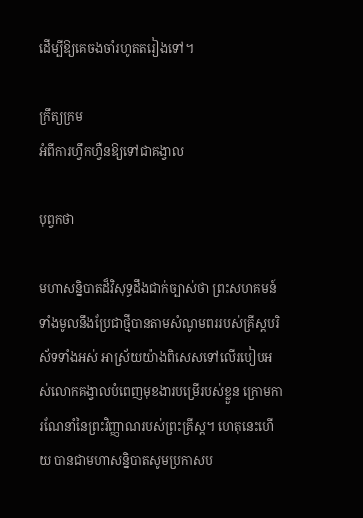ដើម្បីឱ្យគេចងចាំរហូតតរៀងទៅ។

ក្រឹត្យក្រម
អំពីការហ្វឹកហ្វឺនឱ្យទៅជាគង្វាល

បុព្វកថា

មហាសន្និបាតដ៏វិសុទ្ធដឹងជាក់ច្បាស់ថា ព្រះសហគមន៍ទាំងមូលនឹងប្រែជាថ្មីបានតាមសំណូមពររបស់គ្រីស្តបរិស័ទទាំងអស់ អាស្រ័យយ៉ាងពិសេសទៅលើរបៀបអស់លោកគង្វាលបំពេញមុខងារបម្រើរបស់ខ្លួន ក្រោមការណែនាំនៃព្រះវិញ្ញាណរបស់ព្រះគ្រីស្ត។ ហេតុនេះហើយ បានជាមហាសន្និបាតសូមប្រកាសប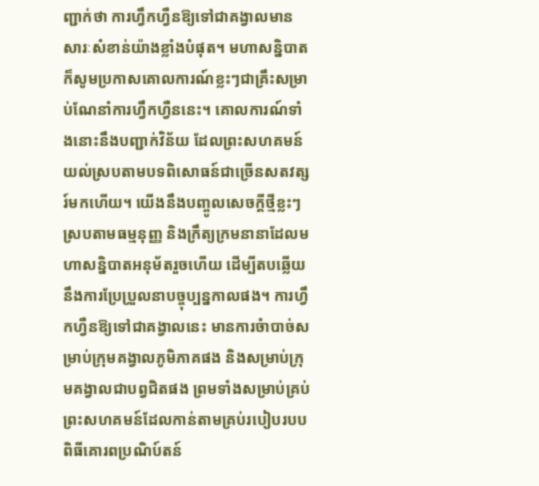ញ្ជាក់ថា ការហ្វឹកហ្វឺនឱ្យទៅជាគង្វាលមានសារៈសំខាន់យ៉ាងខ្លាំងបំផុត។ មហាសន្និបាតក៏សូមប្រកាសគោលការណ៍ខ្លះៗជាគ្រឹះសម្រាប់ណែនាំការហ្វឹកហ្វឺននេះ។ គោលការណ៍ទាំងនោះនឹងបញ្ជាក់វិន័យ ដែលព្រះសហគមន៍យល់ស្របតាមបទពិសោធន៍ជាច្រើនសតវត្សរ៍មកហើយ។ យើងនឹងបញ្ចូលសេចក្ដីថ្មីខ្លះៗ ស្របតាមធម្មនុញ្ញ និងក្រឹត្យក្រមនានាដែលមហាសន្និបាតអនុម័តរួចហើយ ដើម្បីតបឆ្លើយនឹងការប្រែប្រួលនាបច្ចុប្បន្នកាលផង។ ការហ្វឹកហ្វឺនឱ្យទៅជាគង្វាលនេះ មានការចំាបាច់សម្រាប់ក្រុមគង្វាលភូមិភាគផង និងសម្រាប់ក្រុមគង្វាលជាបព្វជិតផង ព្រមទាំងសម្រាប់គ្រប់ព្រះសហគមន៍ដែលកាន់តាមគ្រប់របៀបរបបពិធីគោរពប្រណិប៍តន៍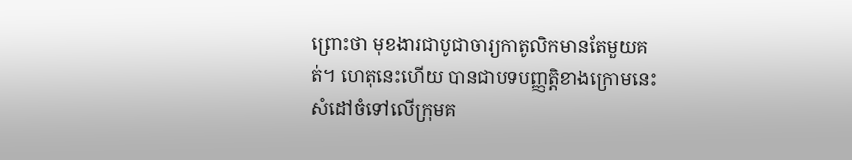ព្រោះថា មុខងារជាបូជាចារ្យកាតូលិកមានតែមួយគត់។ ហេតុនេះហើយ បានជាបទបញ្ញត្តិខាងក្រោមនេះសំដៅចំទៅលើក្រុមគ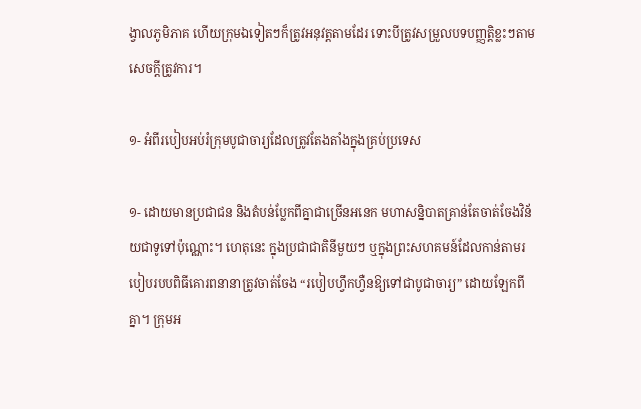ង្វាលភូមិភាគ ហើយក្រុមឯទៀតៗក៏ត្រូវអនុវត្តតាមដែរ ទោះបីត្រូវសម្រួលបទបញ្ញត្តិខ្លះៗតាមសេចក្ដីត្រូវការ។

១- អំពីរបៀបអប់រំក្រុមបូជាចារ្យដែលត្រូវតែងតាំងក្នុងគ្រប់ប្រទេស

១- ដោយមានប្រជាជន និងតំបន់ប្លែកពីគ្នាជាច្រើនអនេក មហាសន្និបាតគ្រាន់តែចាត់ចែងវិន័យជាទូទៅប៉ុណ្ណោះ។ ហេតុនេះ ក្នុងប្រជាជាតិនីមួយៗ ឬក្នុងព្រះសហគមន៍ដែលកាន់តាមរបៀបរបបពិធីគោរពនានាត្រូវចាត់ចែង “របៀបហ្វឹកហ្វឺនឱ្យទៅជាបូជាចារ្យ” ដោយឡែកពីគ្នា។ ក្រុមអ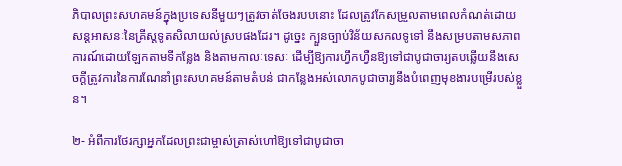ភិបាលព្រះសហគមន៍ក្នុងប្រទេសនីមួយៗត្រូវចាត់ចែងរបបនោះ ដែលត្រូវកែសម្រួលតាមពេលកំណត់ដោយសន្តអាសនៈនៃគ្រីស្តទូតសិលាយល់ស្របផងដែរ។ ដូច្នេះ ក្បួនច្បាប់វិន័យសកលទូទៅ នឹងសម្របតាមសភាពការណ៍ដោយឡែកតាមទីកន្លែង និងតាមកាលៈទេសៈ ដើម្បីឱ្យការហ្វឹកហ្វឺនឱ្យទៅជាបូជាចារ្យតបឆ្លើយនឹងសេចក្ដីត្រូវការនៃការណែនាំព្រះសហគមន៍តាមតំបន់ ជាកន្លែងអស់លោកបូជាចារ្យនឹងបំពេញមុខងារបម្រើរបស់ខ្លួន។

២- អំពីការថែរក្សាអ្នកដែលព្រះជាម្ចាស់ត្រាស់ហៅឱ្យទៅជាបូជាចា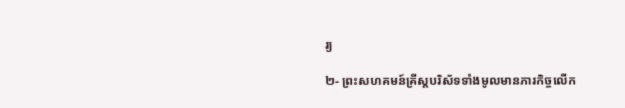រ្យ

២- ព្រះសហគមន៍គ្រីស្តបរិស័ទទាំងមូលមានភារកិច្ចលើក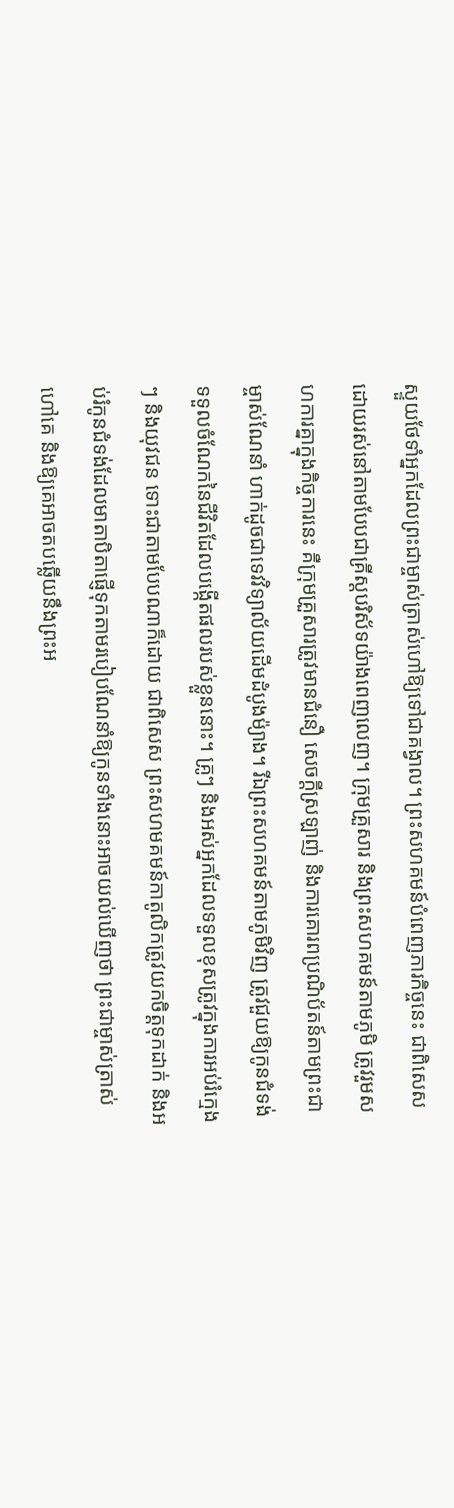ស្ទួយថែទាំអ្នកដែលព្រះជាម្ចាស់ត្រាស់ហៅឱ្យទៅជាគង្វាល។ ព្រះសហគមន៍បំពេញភារកិច្ចនេះ ជាពិសេស ដោយរស់នៅតាមបែបជាគ្រីស្តបរិស័ទយ៉ាងពេញលេញ។ ក្រុមគ្រួសារ និងព្រះសហគមន៍តាមភូមិ ត្រូវរួមសហការគ្នាក្នុងកិច្ចការនេះ គឺក្រុមគ្រួសារត្រូវមានជំនឿ សេចក្ដីស្រឡាញ់ និងការគោរពប្រណិប័តន៍តាមព្រះជាម្ចាស់ណែនាំ ហាក់ដូចជាទេវវិទ្យាល័យដើមដំបូងម៉្យាង។ រីឯព្រះសហគមន៍តាមភូមិវិញ ត្រូវជួយឱ្យកូនជំទង់ទទួលចំណែកនៃជីវិតដែលបង្កើតផលរបស់ខ្លួននោះ។ គ្រូៗ និងអស់អ្នកដែលទទួលខុសត្រូវក្នុងការអប់រំក្មេងៗ និងយុវជន ទោះជាតាមបែបណាក៏ដោយ ជាពិសេស ព្រះសហមគមន៍កាតូលិកត្រូវយកចិត្តទុកដាក់ និងអប់រំកូនជំទង់ដែលមាតាបិតាផ្ញើទុកតាមរបៀបណែនាំឱ្យកូនទាំងនោះអាចយល់ឃើញថា ព្រះជាម្ចាស់ត្រាស់ហៅគេ និងឱ្យគេអាចតបឆ្លើយនឹងព្រះអ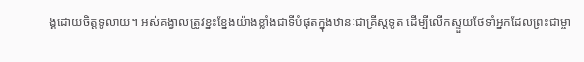ង្គដោយចិត្តទូលាយ។ អស់គង្វាលត្រូវខ្នះខ្នែងយ៉ាងខ្លាំងជាទីបំផុតក្នុងឋានៈជាគ្រីស្តទូត ដើម្បីលើកស្ទួយថែទាំអ្នកដែលព្រះជាម្ចា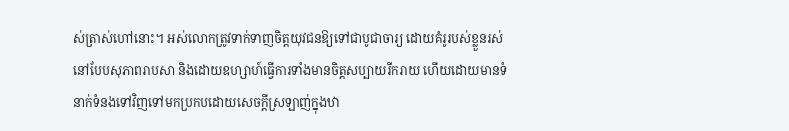ស់ត្រាស់ហៅនោះ។ អស់លោកត្រូវទាក់ទាញចិត្តយុវជនឱ្យទៅជាបូជាចារ្យ ដោយគំរូរបស់ខ្លួនរស់នៅបែបសុភាពរាបសា និងដោយឧហ្សាហ៍ធ្វើការទាំងមានចិត្តសប្បាយរីករាយ ហើយដោយមានទំនាក់ទំនងទៅវិញទៅមកប្រកបដោយសេចក្ដីស្រឡាញ់ក្នុងឋា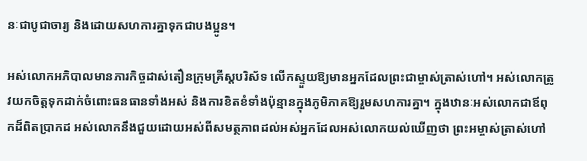នៈជាបូជាចារ្យ និងដោយសហការគ្នាទុកជាបងប្អូន។

អស់លោកអភិបាលមានភារកិច្ចដាស់តឿនក្រុមគ្រីស្តបរិស័ទ លើកស្ទួយឱ្យមានអ្នកដែលព្រះជាម្ចាស់ត្រាស់ហៅ។ អស់លោកត្រូវយកចិត្តទុកដាក់ចំពោះធនធានទាំងអស់ និងការខិតខំទាំងប៉ុន្មានក្នុងភូមិភាគឱ្យរួមសហការគ្នា។ ក្នុងឋានៈអស់លោកជាឪពុកដ៏ពិតប្រាកដ អស់លោកនឹងជួយដោយអស់ពីសមត្ថភាពដល់អស់អ្នកដែលអស់លោកយល់ឃើញថា ព្រះអម្ចាស់ត្រាស់ហៅ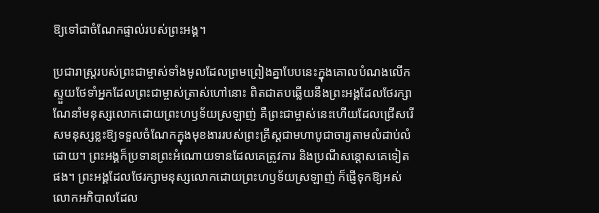ឱ្យទៅជាចំណែកផ្ទាល់របស់ព្រះអង្គ។

ប្រជារាស្រ្តរបស់ព្រះជាម្ចាស់ទាំងមូលដែលព្រមព្រៀងគ្នាបែបនេះក្នុងគោលបំណងលើកស្ទួយថែទាំអ្នកដែលព្រះជាម្ចាស់ត្រាស់ហៅនោះ ពិតជាតបឆ្លើយនឹងព្រះអង្គដែលថែរក្សាណែនាំមនុស្សលោកដោយព្រះហឫទ័យស្រឡាញ់ គឺព្រះជាម្ចាស់នេះហើយដែលជ្រើសរើសមនុស្សខ្លះឱ្យទទួលចំណែកក្នុងមុខងាររបស់ព្រះគ្រីស្តជាមហាបូជាចារ្យតាមលំដាប់លំដោយ។ ព្រះអង្គក៏ប្រទានព្រះអំណោយទានដែលគេត្រូវការ និងប្រណីសន្តោសគេទៀតផង។ ព្រះអង្គដែលថែរក្សាមនុស្សលោកដោយព្រះហឫទ័យស្រឡាញ់ ក៏ផ្ញើទុកឱ្យអស់លោកអភិបាលដែល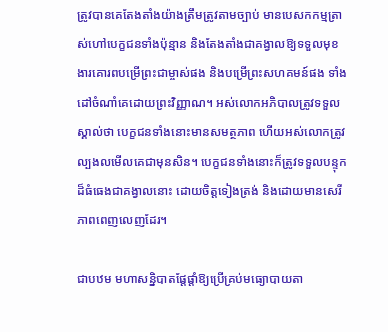ត្រូវបានគេតែងតាំងយ៉ាងត្រឹមត្រូវតាមច្បាប់ មានបេសកកម្មត្រាស់ហៅបេក្ខជនទាំងប៉ុន្មាន និងតែងតាំងជាគង្វាលឱ្យទទួលមុខងារគោរពបម្រើព្រះជាម្ចាស់ផង និងបម្រើព្រះសហគមន៍ផង ទាំងដៅចំណាំគេដោយព្រះវិញ្ញាណ។ អស់លោកអភិបាលត្រូវទទួលស្គាល់ថា បេក្ខជនទាំងនោះមានសមត្ថភាព ហើយអស់លោកត្រូវល្បងលមើលគេជាមុនសិន។ បេក្ខជនទាំងនោះក៏ត្រូវទទួលបន្ទុកដ៏ធំធេងជាគង្វាលនោះ ដោយចិត្តទៀងត្រង់ និងដោយមានសេរីភាពពេញលេញដែរ។

ជាបឋម មហាសន្និបាតផ្តែផ្តាំឱ្យប្រើគ្រប់មធ្យោបាយតា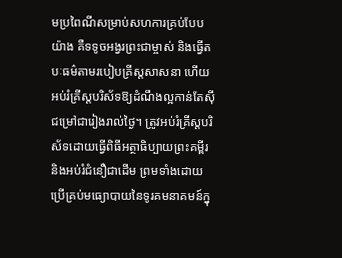មប្រពៃណីសម្រាប់សហការគ្រប់បែបយ៉ាង គឺទទូចអង្វរព្រះជាម្ចាស់ និងធ្វើតបៈធម៌តាមរបៀបគ្រីស្តសាសនា ហើយអប់រំគ្រីស្តបរិស័ទឱ្យដំណឹងល្អកាន់តែស៊ីជម្រៅជារៀងរាល់ថ្ងៃ។ ត្រូវអប់រំគ្រីស្តបរិស័ទដោយធ្វើពិធីអត្ថាធិប្បាយព្រះគម្ពីរ និងអប់រំជំនឿជាដើម ព្រមទាំងដោយប្រើគ្រប់មធ្យោបាយនៃទូរគមនាគមន៍ក្នុ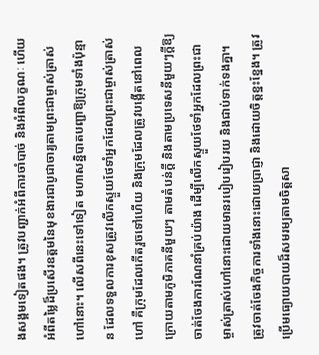ងសង្គមទៀតផង។ ត្រូវបញ្ជាក់អំពីការចាំបាច់ និងអំពីលក្ខណៈ ហើយអំពីតម្លៃដ៏ប្រសើរឧត្តមនៃមុខងារជាបូជាចារ្យតាមព្រះជាម្ចាស់ត្រាស់ហៅនោះ។ លើសពីនេះទៅទៀត មហាសន្និបាតបញ្ជាឱ្យក្រុមទាំងប៉ុន្មាន ដែលទទួលការខុសត្រូវលើកស្ទួយថែទាំអ្នកដែលព្រះជាម្ចាស់ត្រាស់ហៅ គឺក្រុមដែលកើតរួចទៅហើយ និងក្រុមដែលត្រូវបង្កើតនៅពេលក្រោយតាមភូមិភាគនីមួយៗ តាមតំបន់ក្ដី និងតាមប្រទេសនីមួយៗក្តីឱ្យចាត់ចែងការណែនាំគ្រប់យ៉ាង ដើម្បីលើកស្ទួយថែទាំអ្នកដែលព្រះជាម្ចាស់ត្រាស់ហៅនោះដោយមានរបៀបរៀបរយ និងជាប់ទាក់ទងគ្នា។ ត្រូវចាត់ចែងកិច្ចការទាំងនោះដោយប្រាជ្ញា និងដោយចិត្តខ្នះខ្នែង។ ត្រូវប្រើមធ្យោយបាយដ៏សមរម្យតាមចិត្តសា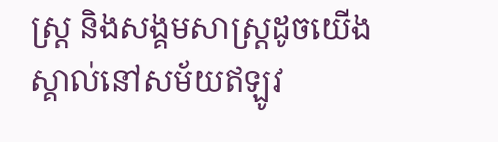ស្រ្ត និងសង្គមសាស្រ្តដូចយើងស្គាល់នៅសម័យឥឡូវ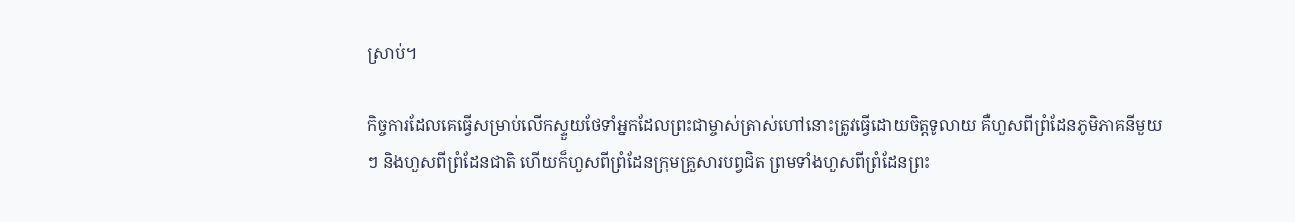ស្រាប់។

កិច្ចការដែលគេធ្វើសម្រាប់លើកស្ទួយថែទាំអ្នកដែលព្រះជាម្ចាស់ត្រាស់ហៅនោះត្រូវធ្វើដោយចិត្តទូលាយ គឺហួសពីព្រំដែនភូមិភាគនីមួយៗ និងហួសពីព្រំដែនជាតិ ហើយក៏ហួសពីព្រំដែនក្រុមគ្រួសារបព្វជិត ព្រមទាំងហួសពីព្រំដែនព្រះ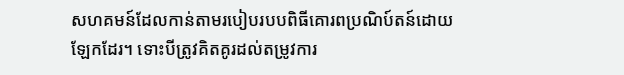សហគមន៍ដែលកាន់តាមរបៀបរបបពិធីគោរពប្រណិប៍តន៍ដោយឡែកដែរ។ ទោះបីត្រូវគិតគូរដល់តម្រូវការ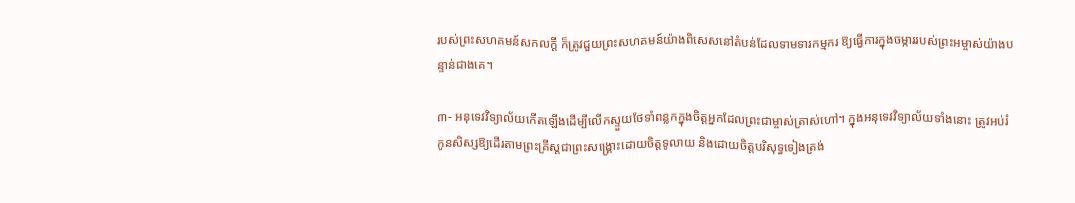របស់ព្រះសហគមន៍សកលក្តី ក៏ត្រូវជួយព្រះសហគមន៍យ៉ាងពិសេសនៅតំបន់ដែលទាមទារកម្មករ ឱ្យធ្វើការក្នុងចម្ការរបស់ព្រះអម្ចាស់យ៉ាងបន្ទាន់ជាងគេ។

៣- អនុទេវវិទ្យាល័យកើតឡើងដើម្បីលើកស្ទួយថែទាំពន្លកក្នុងចិត្តអ្នកដែលព្រះជាម្ចាស់ត្រាស់ហៅ។ ក្នុងអនុទេវវិទ្យាល័យទាំងនោះ ត្រូវអប់រំកូនសិស្សឱ្យដើរតាមព្រះគ្រីស្តជាព្រះសង្គ្រោះដោយចិត្តទូលាយ និងដោយចិត្តបរិសុទ្ធទៀងត្រង់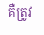គឺត្រូវ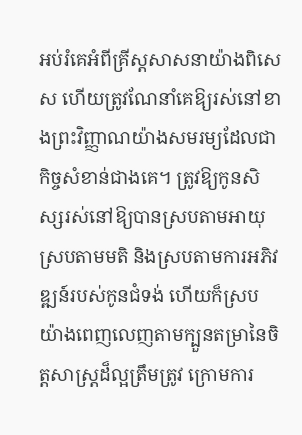អប់រំគេអំពីគ្រីស្តសាសនាយ៉ាងពិសេស ហើយត្រូវណែនាំគេឱ្យរស់នៅខាងព្រះវិញ្ញាណយ៉ាងសមរម្យដែលជាកិច្ចសំខាន់ជាងគេ។ ត្រូវឱ្យកូនសិស្សរស់នៅឱ្យបានស្របតាមអាយុ ស្របតាមមតិ និងស្របតាមការអភិវឌ្ឍន៍របស់កូនជំទង់ ហើយក៏ស្របយ៉ាងពេញលេញតាមក្បួនតម្រានៃចិត្តសាស្រ្តដ៏ល្អត្រឹមត្រូវ ក្រោមការ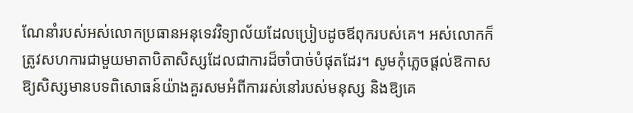ណែនាំរបស់អស់លោកប្រធានអនុទេវវិទ្យាល័យដែលប្រៀបដូចឪពុករបស់គេ។ អស់លោកក៏ត្រូវសហការជាមួយមាតាបិតាសិស្សដែលជាការដ៏ចាំបាច់បំផុតដែរ។ សូមកំុភ្លេចផ្តល់ឱកាសឱ្យសិស្សមានបទពិសោធន៍យ៉ាងគួរសមអំពីការរស់នៅរបស់មនុស្ស និងឱ្យគេ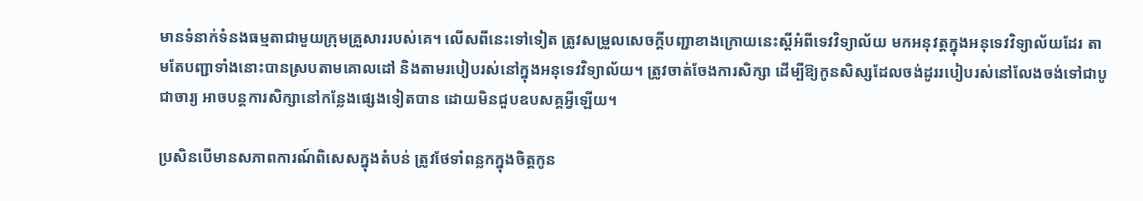មានទំនាក់ទំនងធម្មតាជាមួយក្រុមគ្រួសាររបស់គេ។ លើសពីនេះទៅទៀត ត្រូវសម្រួលសេចក្ដីបញ្ជាខាងក្រោយនេះស្តីអំពីទេវវិទ្យាល័យ មកអនុវត្តក្នុងអនុទេវវិទ្យាល័យដែរ តាមតែបញ្ជាទាំងនោះបានស្របតាមគោលដៅ និងតាមរបៀបរស់នៅក្នុងអនុទេវវិទ្យាល័យ។ ត្រូវចាត់ចែងការសិក្សា ដើម្បីឱ្យកូនសិស្សដែលចង់ដូររបៀបរស់នៅលែងចង់ទៅជាបូជាចារ្យ អាចបន្តការសិក្សានៅកន្លែងផ្សេងទៀតបាន ដោយមិនជួបឧបសគ្គអ្វីឡើយ។

ប្រសិនបើមានសភាពការណ៍ពិសេសក្នុងតំបន់ ត្រូវថែទាំពន្លកក្នុងចិត្តកូន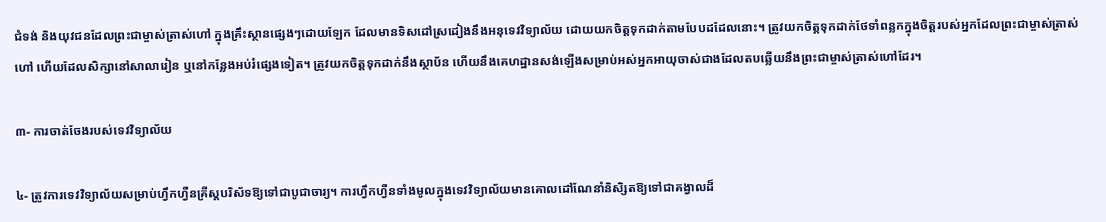ជំទង់ និងយុវជនដែលព្រះជាម្ចាស់ត្រាស់ហៅ ក្នុងគ្រឹះស្ថានផ្សេងៗដោយឡែក ដែលមានទិសដៅស្រដៀងនឹងអនុទេវវិទ្យាល័យ ដោយយកចិត្តទុកដាក់តាមបែបដដែលនោះ។ ត្រូវយកចិត្តទុកដាក់ថែទាំពន្លកក្នុងចិត្តរបស់អ្នកដែលព្រះជាម្ចាស់ត្រាស់ហៅ ហើយដែលសិក្សានៅសាលារៀន ឬនៅកន្លែងអប់រំផ្សេងទៀត។ ត្រូវយកចិត្តទុកដាក់នឹងស្ថាប័ន ហើយនឹងគេហដ្ឋានសង់ឡើងសម្រាប់អស់អ្នកអាយុចាស់ជាងដែលតបឆ្លើយនឹងព្រះជាម្ចាស់ត្រាស់ហៅដែរ។

៣- ការចាត់ចែងរបស់ទេវវិទ្យាល័យ

៤- ត្រូវការទេវវិទ្យាល័យសម្រាប់ហ្វឹកហ្វឺនគ្រីស្តបរិស័ទឱ្យទៅជាបូជាចារ្យ។ ការហ្វឹកហ្វឺនទាំងមូលក្នុងទេវវិទ្យាល័យមានគោលដៅណែនាំនិសិ្សតឱ្យទៅជាគង្វាលដ៏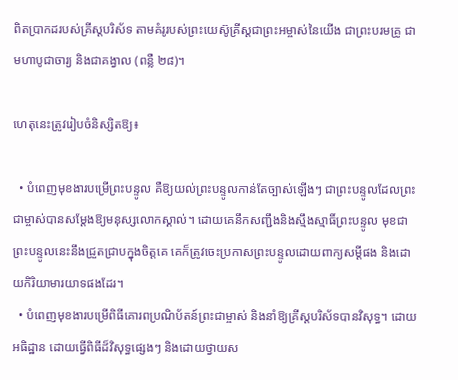ពិតប្រាកដរបស់គ្រីស្តបរិស័ទ តាមគំរូរបស់ព្រះយេស៊ូគ្រីស្តជាព្រះអម្ចាស់នៃយើង ជាព្រះបរមគ្រូ ជាមហាបូជាចារ្យ និងជាគង្វាល (ពន្លឺ ២៨)។

ហេតុនេះត្រូវរៀបចំនិស្សិតឱ្យ៖

  • បំពេញមុខងារបម្រើព្រះបន្ទូល គឺឱ្យយល់ព្រះបន្ទូលកាន់តែច្បាស់ឡើងៗ ជាព្រះបន្ទូលដែលព្រះជាម្ចាស់បានសម្តែងឱ្យមនុស្សលោកស្គាល់។ ដោយគេនឹកសញ្ជឹងនិងស្មឹងស្មាធិ៍ព្រះបន្ទូល មុខជាព្រះបន្ទូលនេះនឹងជ្រួតជ្រាបក្នុងចិត្តគេ គេក៏ត្រូវចេះប្រកាសព្រះបន្ទូលដោយពាក្យសម្តីផង និងដោយកិរិយាមារយាទផងដែរ។
  • បំពេញមុខងារបម្រើពិធីគោរពប្រណិប័តន៍ព្រះជាម្ចាស់ និងនាំឱ្យគ្រីស្តបរិស័ទបានវិសុទ្ធ។ ដោយអធិដ្ឋាន ដោយធ្វើពិធីដ៏វិសុទ្ធផ្សេងៗ និងដោយថ្វាយស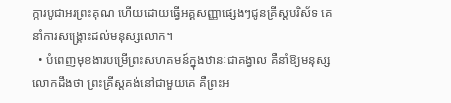ក្ការបូជាអរព្រះគុណ ហើយដោយធ្វើអគ្គសញ្ញាផ្សេងៗជូនគ្រីស្តបរិស័ទ គេនាំការសង្គ្រោះដល់មនុស្សលោក។
  • បំពេញមុខងារបម្រើព្រះសហគមន៍ក្នុងឋានៈជាគង្វាល គឺនាំឱ្យមនុស្សលោកដឹងថា ព្រះគ្រីស្តគង់នៅជាមួយគេ គឺព្រះអ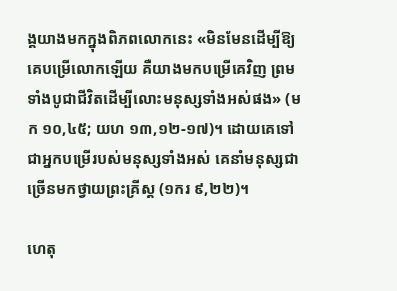ង្គយាងមកក្នុងពិភពលោកនេះ «មិនមែនដើម្បីឱ្យគេបម្រើលោកឡើយ គឺយាងមកបម្រើគេវិញ ព្រមទាំងបូជាជីវិត‌ដើម្បីលោះមនុស្សទាំងអស់ផង» (មក ១០,៤៥; យហ ១៣,១២-១៧)។ ដោយគេទៅជាអ្នកបម្រើរបស់មនុស្សទាំងអស់ គេនាំមនុស្សជាច្រើនមកថ្វាយព្រះគ្រីស្ត (១ករ ៩,២២)។

ហេតុ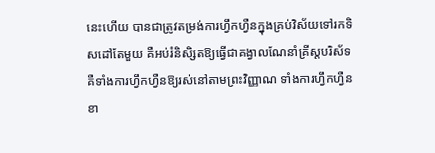នេះហើយ បានជាត្រូវតម្រង់ការហ្វឹកហ្វឺនក្នុងគ្រប់វិស័យទៅរកទិសដៅតែមួយ គឺអប់រំនិសិ្សតឱ្យធ្វើជាគង្វាលណែនាំគ្រីស្តបរិស័ទ គឺទាំងការហ្វឹកហ្វឺនឱ្យរស់នៅតាមព្រះវិញ្ញាណ ទាំងការហ្វឹកហ្វឺនខា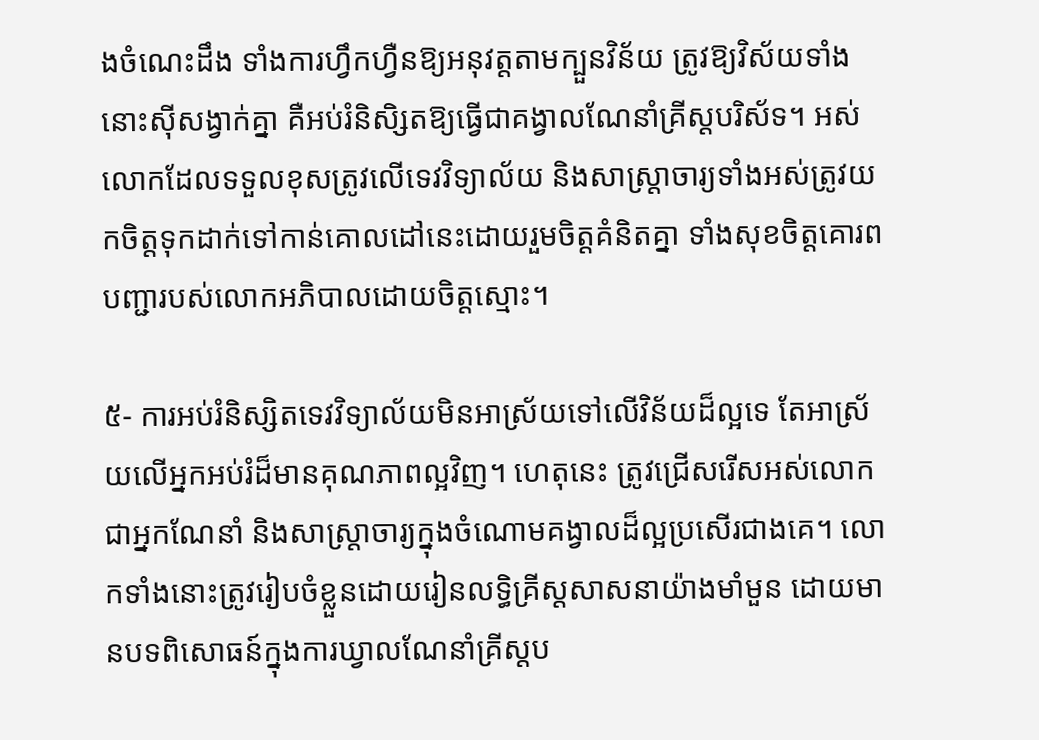ងចំណេះដឹង ទាំងការហ្វឹកហ្វឺនឱ្យអនុវត្តតាមក្បួនវិន័យ ត្រូវឱ្យវិស័យទាំងនោះស៊ីសង្វាក់គ្នា គឺអប់រំនិសិ្សតឱ្យធ្វើជាគង្វាលណែនាំគ្រីស្តបរិស័ទ។ អស់លោកដែលទទួលខុសត្រូវលើទេវវិទ្យាល័យ និងសាស្រ្តាចារ្យទាំងអស់ត្រូវយកចិត្តទុកដាក់ទៅកាន់គោលដៅនេះដោយរួមចិត្តគំនិតគ្នា ទាំងសុខចិត្តគោរពបញ្ជារបស់លោកអភិបាលដោយចិត្តស្មោះ។

៥- ការអប់រំនិស្សិតទេវវិទ្យាល័យមិនអាស្រ័យទៅលើវិន័យដ៏ល្អទេ តែអាស្រ័យលើអ្នកអប់រំដ៏មានគុណភាពល្អវិញ។ ហេតុនេះ ត្រូវជ្រើសរើសអស់លោកជាអ្នកណែនាំ និងសាស្ត្រាចារ្យក្នុងចំណោមគង្វាលដ៏ល្អប្រសើរជាងគេ។ លោកទាំងនោះត្រូវរៀបចំខ្លួនដោយរៀនលទ្ធិគ្រីស្តសាសនាយ៉ាងមាំមួន ដោយមានបទពិសោធន៍ក្នុងការឃ្វាលណែនាំគ្រីស្តប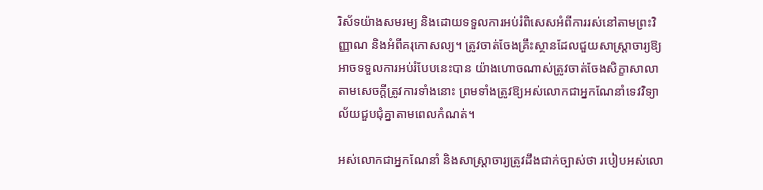រិស័ទយ៉ាងសមរម្យ និងដោយទទួលការអប់រំពិសេសអំពីការរស់នៅតាមព្រះវិញ្ញាណ និងអំពីគរុកោសល្យ។ ត្រូវចាត់ចែងគ្រឹះស្ថានដែលជួយសាស្រ្តាចារ្យឱ្យអាចទទួលការអប់រំបែបនេះបាន យ៉ាងហោចណាស់ត្រូវចាត់ចែងសិក្ខាសាលាតាមសេចក្ដីត្រូវការទាំងនោះ ព្រមទាំងត្រូវឱ្យអស់លោកជាអ្នកណែនាំទេវវិទ្យាល័យជួបជុំគ្នាតាមពេលកំណត់។

អស់លោកជាអ្នកណែនាំ និងសាស្រ្តាចារ្យត្រូវដឹងជាក់ច្បាស់ថា របៀបអស់លោ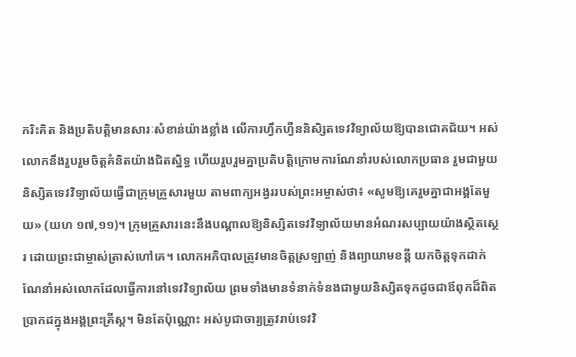ករិះគិត និងប្រតិបត្តិមានសារៈសំខាន់យ៉ាងខ្លាំង លើការហ្វឹកហ្វឺននិសិ្សតទេវវិទ្យាល័យឱ្យបានជោគជ័យ។ អស់លោកនឹងរួបរួមចិត្តគំនិតយ៉ាងជិតស្និទ្ធ ហើយរួបរួមគ្នាប្រតិបត្តិក្រោមការណែនាំរបស់លោកប្រធាន រួមជាមួយនិស្សិតទេវវិទ្យាល័យធ្វើជាក្រុមគ្រួសារមួយ តាមពាក្យអង្វររបស់ព្រះអម្ចាស់ថា៖ «សូមឱ្យគេរួមគ្នាជាអង្គតែមួយ» (យហ ១៧,១១)។ ក្រុមគ្រួសារនេះនឹងបណ្តាលឱ្យនិស្សិតទេវវិទ្យាល័យមានអំណរសប្បាយយ៉ាងស្ថិតស្ថេរ ដោយព្រះជាម្ចាស់ត្រាស់ហៅគេ។ លោកអភិបាលត្រូវមានចិត្តស្រឡាញ់ និងព្យាយាមខន្តី យកចិត្តទុកដាក់ណែនាំអស់លោកដែលធ្វើការនៅទេវវិទ្យាល័យ ព្រមទាំងមានទំនាក់ទំនងជាមួយនិស្សិតទុកដូចជាឪពុកដ៏ពិតប្រាកដក្នុងអង្គព្រះគ្រីស្ត។ មិនតែប៉ុណ្ណោះ អស់បូជាចារ្យត្រូវរាប់ទេវវិ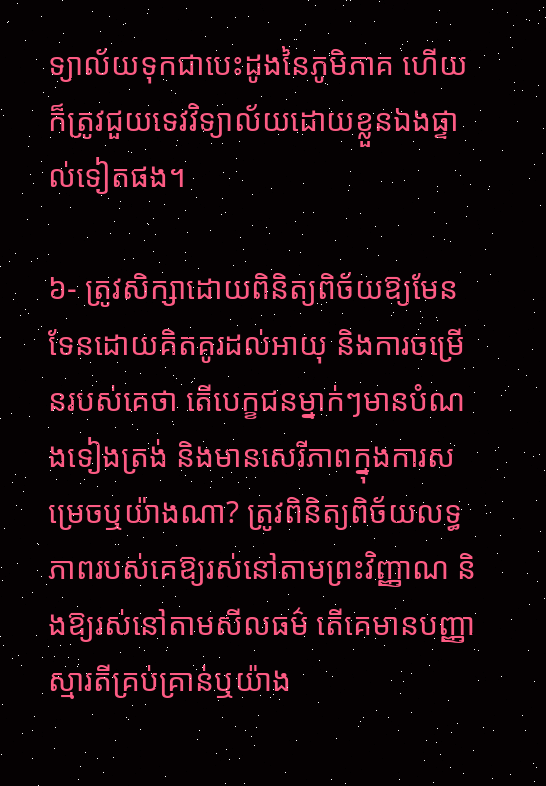ទ្យាល័យទុកជាបេះដូងនៃភូមិភាគ ហើយក៏ត្រូវជួយទេវវិទ្យាល័យដោយខ្លួនឯងផ្ទាល់ទៀតផង។

៦- ត្រូវសិក្សាដោយពិនិត្យពិច័យឱ្យមែនទែនដោយគិតគូរដល់អាយុ និងការចម្រើនរបស់គេថា តើបេក្ខជនម្នាក់ៗមានបំណងទៀងត្រង់ និងមានសេរីភាពក្នុងការសម្រេចឬយ៉ាងណា? ត្រូវពិនិត្យពិច័យលទ្ធភាពរបស់គេឱ្យរស់នៅតាមព្រះវិញ្ញាណ និងឱ្យរស់នៅតាមសីលធម៌ តើគេមានបញ្ញាស្មារតីគ្រប់គ្រាន់ឬយ៉ាង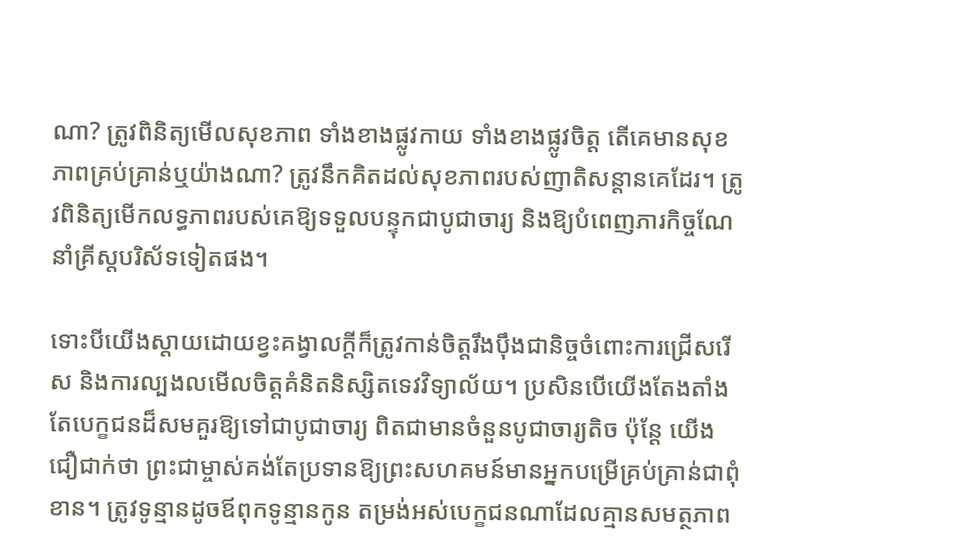ណា? ត្រូវពិនិត្យមើលសុខភាព ទាំងខាងផ្លូវកាយ ទាំងខាងផ្លូវចិត្ត តើគេមានសុខភាពគ្រប់គ្រាន់ឬយ៉ាងណា? ត្រូវនឹកគិតដល់សុខភាពរបស់ញាតិសន្តានគេដែរ។ ត្រូវពិនិត្យមើកលទ្ធភាពរបស់គេឱ្យទទួលបន្ទុកជាបូជាចារ្យ និងឱ្យបំពេញភារកិច្ចណែនាំគ្រីស្តបរិស័ទទៀតផង។

ទោះបីយើងស្តាយដោយខ្វះគង្វាលក្តីក៏ត្រូវកាន់ចិត្តរឹងប៉ឹងជានិច្ចចំពោះការជ្រើសរើស និងការល្បងលមើលចិត្តគំនិតនិស្សិតទេវវិទ្យាល័យ។ ប្រសិនបើយើងតែងតាំងតែបេក្ខជនដ៏សមគួរឱ្យទៅជាបូជាចារ្យ ពិតជាមានចំនួនបូជាចារ្យតិច ប៉ុន្តែ យើងជឿជាក់ថា ព្រះជាម្ចាស់គង់តែប្រទានឱ្យព្រះសហគមន៍មានអ្នកបម្រើគ្រប់គ្រាន់ជាពុំខាន។ ត្រូវទូន្មានដូចឪពុកទូន្មានកូន តម្រង់អស់បេក្ខជនណាដែលគ្មានសមត្ថភាព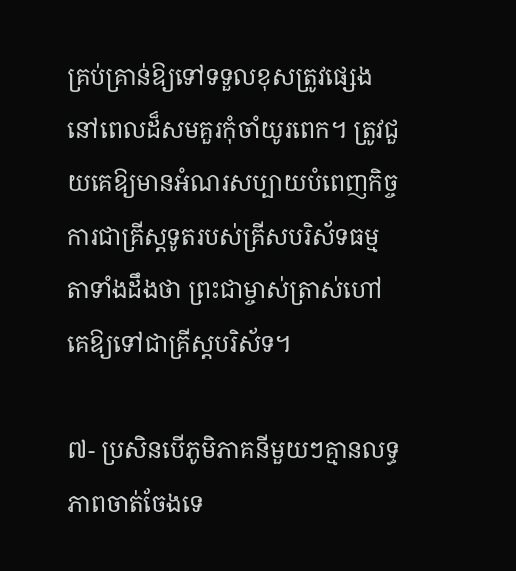គ្រប់គ្រាន់ឱ្យទៅទទួលខុសត្រូវផ្សេងនៅពេលដ៏សមគួរកំុចាំយូរពេក។ ត្រូវជួយគេឱ្យមានអំណរសប្បាយបំពេញកិច្ចការជាគ្រីស្តទូតរបស់គ្រីសបរិស័ទធម្មតាទាំងដឹងថា ព្រះជាម្ចាស់ត្រាស់ហៅគេឱ្យទៅជាគ្រីស្តបរិស័ទ។

៧- ប្រសិនបើភូមិភាគនីមួយៗគ្មានលទ្ធភាពចាត់ចែងទេ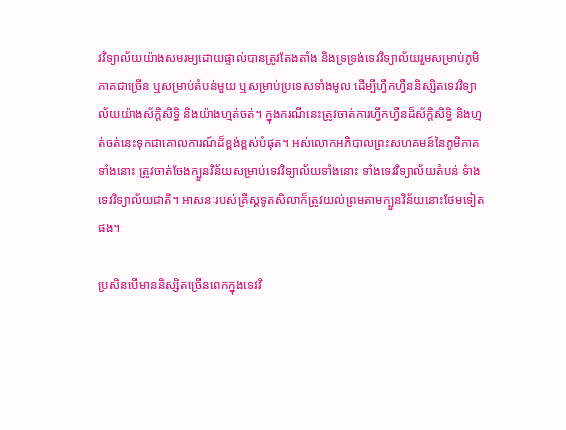វវិទ្យាល័យយ៉ាងសមរម្យដោយផ្ទាល់បានត្រូវតែងតាំង និងទ្រទ្រង់ទេវវិទ្យាល័យរួមសម្រាប់ភូមិភាគជាច្រើន ឬសម្រាប់តំបន់មួយ ឬសម្រាប់ប្រទេសទាំងមូល ដើម្បីហ្វឹកហ្វឺននិស្សិតទេវវិទ្យាល័យយ៉ាងស័ក្តិសិទ្ធិ និងយ៉ាងហ្មត់ចត់។ ក្នុងករណីនេះត្រូវចាត់ការហ្វឹកហ្វឺនដ៏ស័ក្តិសិទ្ធិ និងហ្មត់ចត់នេះទុកជាគោលការណ៍ដ៏ខ្ពង់ខ្ពស់បំផុត។ អស់លោកអភិបាលព្រះសហគមន៍នៃភូមិភាគទាំងនោះ ត្រូវចាត់ចែងក្បួនវិន័យសម្រាប់ទេវវិទ្យាល័យទាំងនោះ ទាំងទេវវិទ្យាល័យតំបន់ ទំាងទេវវិទ្យាល័យជាតិ។ អាសនៈរបស់គ្រីស្តទូតសិលាក៏ត្រូវយល់ព្រមតាមក្បួនវិន័យនោះថែមទៀតផង។

ប្រសិនបើមាននិស្សិតច្រើនពេកក្នុងទេវវិ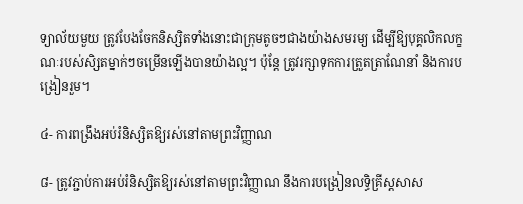ទ្យាល័យមួយ ត្រូវបែងចែកនិស្សិតទាំងនោះជាក្រុមតូចៗជាងយ៉ាងសមរម្យ ដើម្បីឱ្យបុគ្គលិកលក្ខណៈរបស់សិ្សតម្នាក់ៗចម្រើនឡើងបានយ៉ាងល្អ។ ប៉ុន្តែ ត្រូវរក្សាទុកការត្រួតត្រាណែនាំ និងការបង្រៀនរួម។

៤- ការពង្រឹងអប់រំនិស្សិតឱ្យរស់នៅតាមព្រះវិញ្ញាណ

៨- ត្រូវភ្ជាប់ការអប់រំនិស្សិតឱ្យរស់នៅតាមព្រះវិញ្ញាណ នឹងការបង្រៀនលទ្ធិគ្រីស្តសាស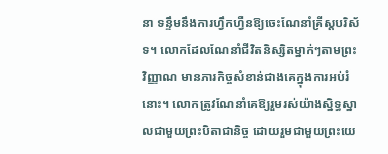នា ទន្ទឹមនឹងការហ្វឹកហ្វឺនឱ្យចេះណែនាំគ្រីស្តបរិស័ទ។ លោកដែលណែនាំជីវិតនិស្សិតម្នាក់ៗតាមព្រះវិញ្ញាណ មានភារកិច្ចសំខាន់ជាងគេក្នុងការអប់រំនោះ។ លោកត្រូវណែនាំគេឱ្យរួមរស់យ៉ាងស្និទ្ធស្នាលជាមួយព្រះបិតាជានិច្ច ដោយរួមជាមួយព្រះយេ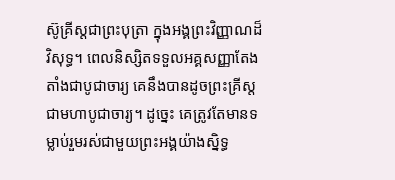ស៊ូគ្រីស្តជាព្រះបុត្រា ក្នុងអង្គព្រះវិញ្ញាណដ៏វិសុទ្ធ។ ពេលនិស្សិតទទួលអគ្គសញ្ញាតែងតាំងជាបូជាចារ្យ គេនឹងបានដូចព្រះគ្រីស្តជាមហាបូជាចារ្យ។ ដូច្នេះ គេត្រូវតែមានទម្លាប់រួមរស់ជាមួយព្រះអង្គយ៉ាងស្និទ្ធ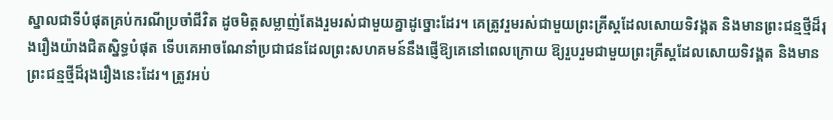ស្នាលជាទីបំផុតគ្រប់ករណីប្រចាំជីវិត ដូចមិត្តសម្លាញ់តែងរួមរស់ជាមួយគ្នាដូច្នោះដែរ។ គេត្រូវរួមរស់ជាមួយព្រះគ្រីស្តដែលសោយទិវង្គត និងមានព្រះជន្មថ្មីដ៏រុងរឿងយ៉ាងជិតស្និទ្ធបំផុត ទើបគេអាចណែនាំប្រជាជនដែលព្រះសហគមន៍នឹងផ្ញើឱ្យគេនៅពេលក្រោយ ឱ្យរួបរួមជាមួយព្រះគ្រីស្តដែលសោយទិវង្គត និងមានព្រះជន្មថ្មីដ៏រុងរឿងនេះដែរ។ ត្រូវអប់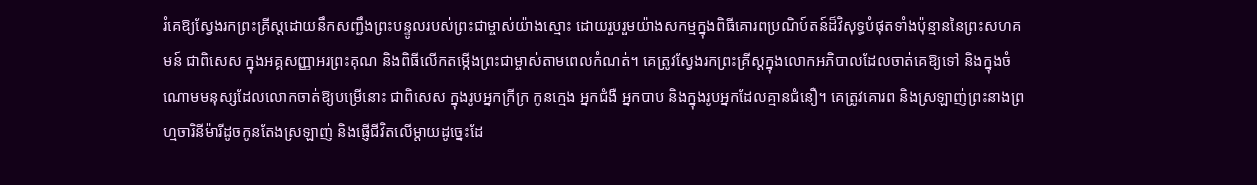រំគេឱ្យស្វែងរកព្រះគ្រីស្តដោយនឹកសញ្ជឹងព្រះបន្ទូលរបស់ព្រះជាម្ចាស់យ៉ាងស្មោះ ដោយរួបរួមយ៉ាងសកម្មក្នុងពិធីគោរពប្រណិប៍តន៍ដ៏វិសុទ្ធបំផុតទាំងប៉ុន្មាននៃព្រះសហគមន៍ ជាពិសេស ក្នុងអគ្គសញ្ញាអរព្រះគុណ និងពិធីលើកតម្កើងព្រះជាម្ចាស់តាមពេលកំណត់។ គេត្រូវស្វែងរកព្រះគ្រីស្តក្នុងលោកអភិបាលដែលចាត់គេឱ្យទៅ និងក្នុងចំណោមមនុស្សដែលលោកចាត់ឱ្យបម្រើនោះ ជាពិសេស ក្នុងរូបអ្នកក្រីក្រ កូនក្មេង អ្នកជំងឺ អ្នកបាប និងក្នុងរូបអ្នកដែលគ្មានជំនឿ។ គេត្រូវគោរព និងស្រឡាញ់ព្រះនាងព្រហ្មចារិនីម៉ារីដូចកូនតែងស្រឡាញ់ និងផ្ញើជីវិតលើម្តាយដូច្នេះដែ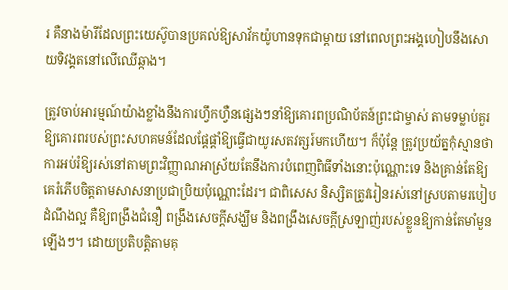រ គឺនាងម៉ារីដែលព្រះយេស៊ូបានប្រគល់ឱ្យសាវ័កយ៉ូហានទុកជាម្តាយ នៅពេលព្រះអង្គហៀបនឹងសោយទិវង្គតនៅលើឈើឆ្កាង។

ត្រូវចាប់អារម្មណ៍យ៉ាងខ្លាំងនឹងការហ្វឹកហ្វឺនផ្សេងៗនាំឱ្យគោរពប្រណិប័តន៍ព្រះជាម្ចាស់ តាមទម្លាប់គួរឱ្យគោរពរបស់ព្រះសហគមន៍ដែលផ្តែផ្តាំឱ្យធ្វើជាយូរសតវត្សរ៍មកហើយ។ ក៏ប៉ុន្តែ ត្រូវប្រយ័ត្នកុំស្មានថា ការអប់រំឱ្យរស់នៅតាមព្រះវិញ្ញាណអាស្រ័យតែនឹងការបំពេញពិធីទាំងនោះប៉ុណ្ណោះទេ និងគ្រាន់តែឱ្យគេរំភើបចិត្តតាមសាសនាប្រជាប្រិយប៉ុណ្ណោះដែរ។ ជាពិសេស និស្សិតត្រូវរៀនរស់នៅស្របតាមរបៀបដំណឹងល្អ គឺឱ្យពង្រឹងជំនឿ ពង្រឹងសេចក្ដីសង្ឃឹម និងពង្រឹងសេចក្តីស្រឡាញ់របស់ខ្លួនឱ្យកាន់តែមាំមួនឡើងៗ។ ដោយប្រតិបត្តិតាមគុ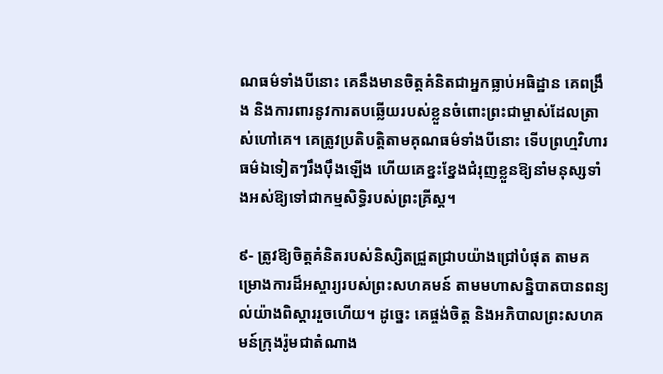ណធម៌ទាំងបីនោះ គេនឹងមានចិត្តគំនិតជាអ្នកធ្លាប់អធិដ្ឋាន គេពង្រឹង និងការពារនូវការតបឆ្លើយរបស់ខ្លួនចំពោះព្រះជាម្ចាស់ដែលត្រាស់ហៅគេ។ គេត្រូវប្រតិបត្តិតាមគុណធម៌ទាំងបីនោះ ទើបព្រហ្មវិហារធម៌ឯទៀតៗរឹងប៉ឹងឡើង ហើយគេខ្នះខ្នែងជំរុញខ្លួនឱ្យនាំមនុស្សទាំងអស់ឱ្យទៅជាកម្មសិទ្ធិរបស់ព្រះគ្រីស្ត។

៩- ត្រូវឱ្យចិត្តគំនិតរបស់និស្សិតជ្រួតជ្រាបយ៉ាងជ្រៅបំផុត តាមគម្រោងការដ៏អស្ចារ្យរបស់ព្រះសហគមន៍ តាមមហាសន្និបាតបានពន្យល់យ៉ាងពិស្តាររួចហើយ។ ដូច្នេះ គេផ្ចង់ចិត្ត និងអភិបាលព្រះសហគមន៍ក្រុងរ៉ូមជាតំណាង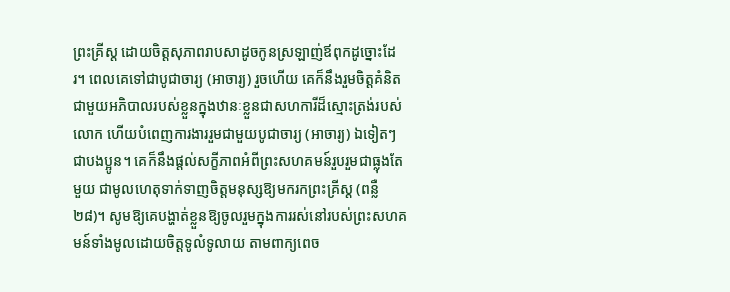ព្រះគ្រីស្ត ដោយចិត្តសុភាពរាបសាដូចកូនស្រឡាញ់ឪពុកដូច្នោះដែរ។ ពេលគេទៅជាបូជាចារ្យ (អាចារ្យ) រួចហើយ គេក៏នឹងរួមចិត្តគំនិតជាមួយអភិបាលរបស់ខ្លួនក្នុងឋានៈខ្លួនជាសហការីដ៏ស្មោះត្រង់របស់លោក ហើយបំពេញការងាររួមជាមួយបូជាចារ្យ (អាចារ្យ) ឯទៀតៗជាបងប្អូន។ គេក៏នឹងផ្តល់សក្ខីភាពអំពីព្រះសហគមន៍រួបរួមជាធ្លុងតែមួយ ជាមូលហេតុទាក់ទាញចិត្តមនុស្សឱ្យមករកព្រះគ្រីស្ត (ពន្លឺ ២៨)។ សូមឱ្យគេបង្ហាត់ខ្លួនឱ្យចូលរួមក្នុងការរស់នៅរបស់ព្រះសហគមន៍ទាំងមូលដោយចិត្តទូលំទូលាយ តាមពាក្យពេច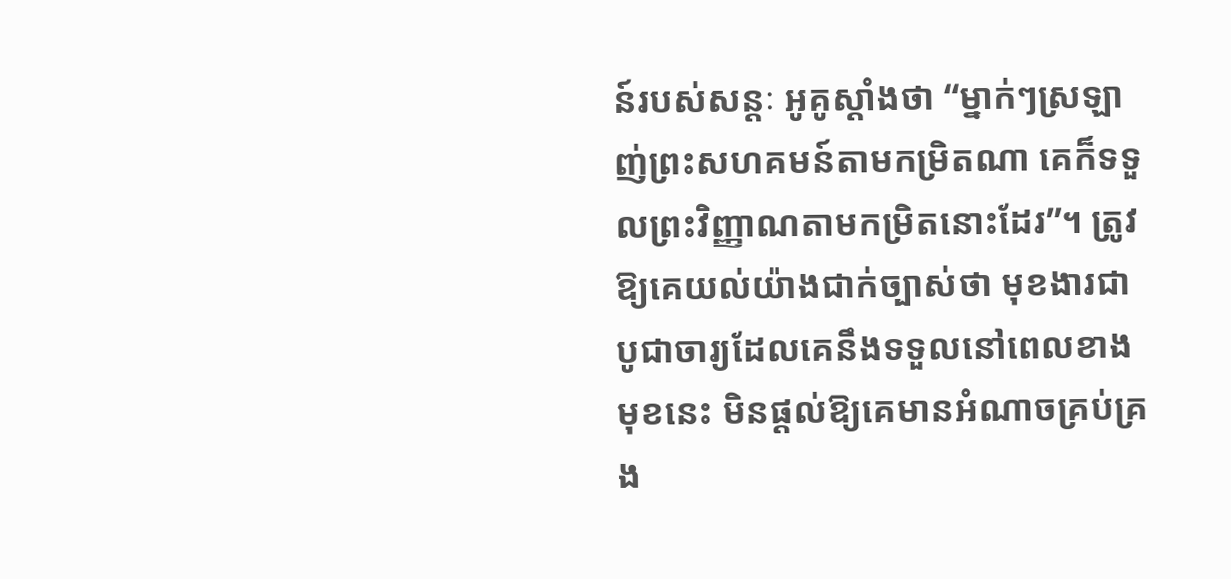ន៍របស់សន្តៈ អូគូស្តាំងថា “ម្នាក់ៗស្រឡាញ់ព្រះសហគមន៍តាមកម្រិតណា គេក៏ទទួលព្រះវិញ្ញាណតាមកម្រិតនោះដែរ”។ ត្រូវឱ្យគេយល់យ៉ាងជាក់ច្បាស់ថា មុខងារជាបូជាចារ្យដែលគេនឹងទទួលនៅពេលខាងមុខនេះ មិនផ្តល់ឱ្យគេមានអំណាចគ្រប់គ្រង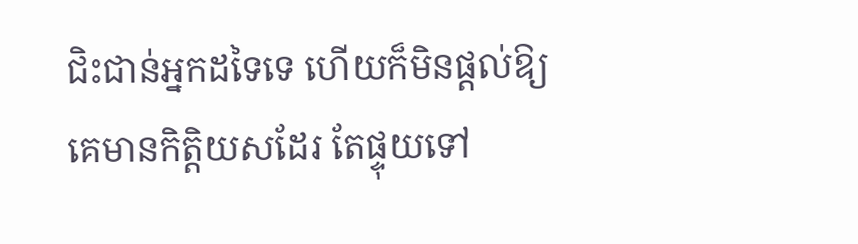ជិះជាន់អ្នកដទៃទេ ហើយក៏មិនផ្តល់ឱ្យគេមានកិត្តិយសដែរ តែផ្ទុយទៅ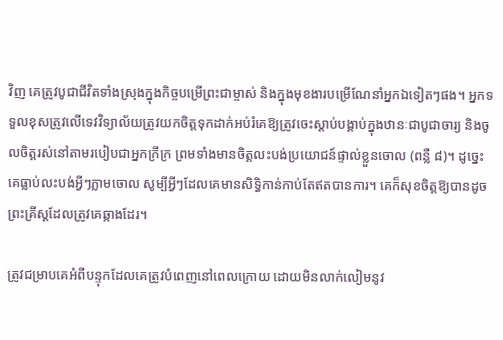វិញ គេត្រូវបូជាជីវិតទាំងស្រុងក្នុងកិច្ចបម្រើព្រះជាម្ចាស់ និងក្នុងមុខងារបម្រើណែនាំអ្នកឯទៀតៗផង។ អ្នកទទួលខុសត្រូវលើទេវវិទ្យាល័យត្រូវយកចិត្តទុកដាក់អប់រំគេឱ្យត្រូវចេះស្តាប់បង្គាប់ក្នុងឋានៈជាបូជាចារ្យ និងចូលចិត្តរស់នៅតាមរបៀបជាអ្នកក្រីក្រ ព្រមទាំងមានចិត្តលះបង់ប្រយោជន៍ផ្ទាល់ខ្លួនចោល (ពន្លឺ ៨)។ ដូច្នេះ គេធ្លាប់លះបង់អ្វីៗភ្លាមចោល សូម្បីអ្វីៗដែលគេមានសិទ្ធិកាន់កាប់តែឥតបានការ។ គេក៏សុខចិត្តឱ្យបានដូចព្រះគ្រីស្តដែលត្រូវគេឆ្កាងដែរ។

ត្រូវជម្រាបគេអំពីបន្ទុកដែលគេត្រូវបំពេញនៅពេលក្រោយ ដោយមិនលាក់លៀមនូវ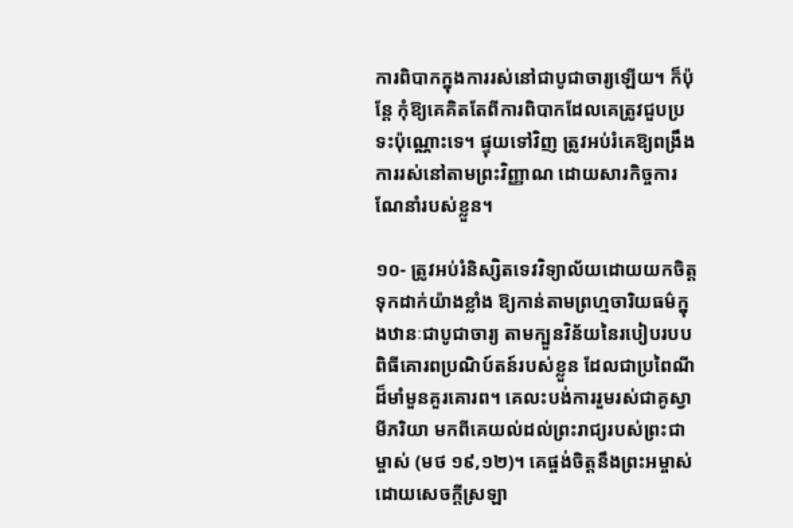ការពិបាកក្នុងការរស់នៅជាបូជាចារ្យឡើយ។ ក៏ប៉ុន្តែ កុំឱ្យគេគិតតែពីការពិបាកដែលគេត្រូវជួបប្រទះប៉ុណ្ណោះទេ។ ផ្ទុយទៅវិញ ត្រូវអប់រំគេឱ្យពង្រឹងការរស់នៅតាមព្រះវិញ្ញាណ ដោយសារកិច្ចការណែនាំរបស់ខ្លួន។

១០- ត្រូវអប់រំនិស្សិតទេវវិទ្យាល័យដោយយកចិត្តទុកដាក់យ៉ាងខ្លាំង ឱ្យកាន់តាមព្រហ្មចារិយធម៌ក្នុងឋានៈជាបូជាចារ្យ តាមក្បួនវិន័យនៃរបៀបរបបពិធីគោរពប្រណិប៍តន៍របស់ខ្លួន ដែលជាប្រពៃណីដ៏មាំមួនគួរគោរព។ គេលះបង់ការរួមរស់ជាគូស្វាមីភរិយា មកពីគេយល់ដល់ព្រះរាជ្យរបស់ព្រះជាម្ចាស់ (មថ ១៩,១២)។ គេផ្ចង់ចិត្តនឹងព្រះអម្ចាស់ដោយសេចក្ដីស្រឡា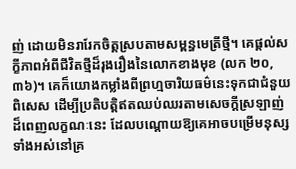ញ់ ដោយមិនរារែកចិត្តស្របតាមសម្ពន្ធមេត្រីថ្មី។ គេផ្តល់សក្ខីភាពអំពីជីវិតថ្មីដ៏រុងរឿងនៃលោកខាងមុខ (លក ២០,៣៦)។ គេក៏យោងកម្លាំងពីព្រហ្មចារិយធម៌នេះទុកជាជំនួយពិសេស ដើម្បីប្រតិបត្តិឥតឈប់ឈរតាមសេចក្ដីស្រឡាញ់ដ៏ពេញលក្ខណៈនេះ ដែលបណ្តោយឱ្យគេអាចបម្រើមនុស្សទាំងអស់នៅគ្រ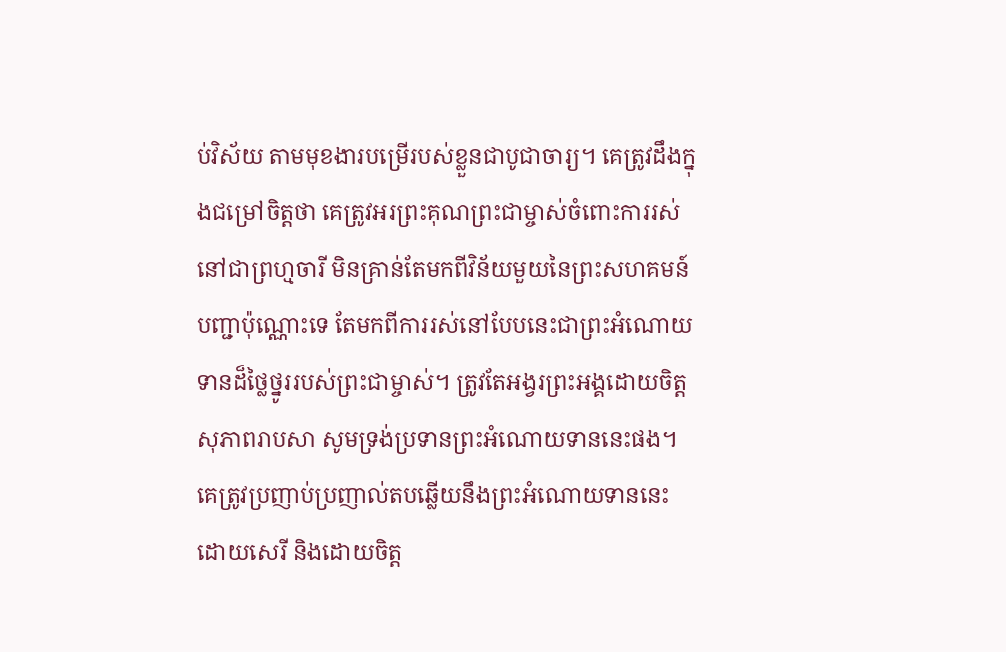ប់វិស័យ តាមមុខងារបម្រើរបស់ខ្លួនជាបូជាចារ្យ។ គេត្រូវដឹងក្នុងជម្រៅចិត្តថា គេត្រូវអរព្រះគុណព្រះជាម្ចាស់ចំពោះការរស់នៅជាព្រហ្មចារី មិនគ្រាន់តែមកពីវិន័យមួយនៃព្រះសហគមន៍បញ្ជាប៉ុណ្ណោះទេ តែមកពីការរស់នៅបែបនេះជាព្រះអំណោយទានដ៏ថ្លៃថ្នូររបស់ព្រះជាម្ចាស់។ ត្រូវតែអង្វរព្រះអង្គដោយចិត្តសុភាពរាបសា សូមទ្រង់ប្រទានព្រះអំណោយទាននេះផង។ គេត្រូវប្រញាប់ប្រញាល់តបឆ្លើយនឹងព្រះអំណោយទាននេះដោយសេរី និងដោយចិត្ត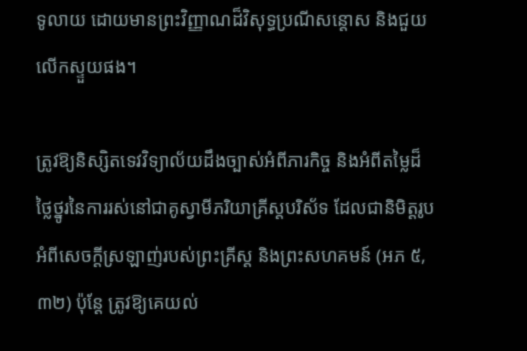ទូលាយ ដោយមានព្រះវិញ្ញាណដ៏វិសុទ្ធប្រណីសន្តោស និងជួយលើកស្ទួយផង។

ត្រូវឱ្យនិស្សិតទេវវិទ្យាល័យដឹងច្បាស់អំពីភារកិច្ច និងអំពីតម្លៃដ៏ថ្លៃថ្នូរនៃការរស់នៅជាគូស្វាមីភរិយាគ្រីស្តបរិស័ទ ដែលជានិមិត្តរូបអំពីសេចក្ដីស្រឡាញ់របស់ព្រះគ្រីស្ត និងព្រះសហគមន៍ (អភ ៥,៣២) ប៉ុន្តែ ត្រូវឱ្យគេយល់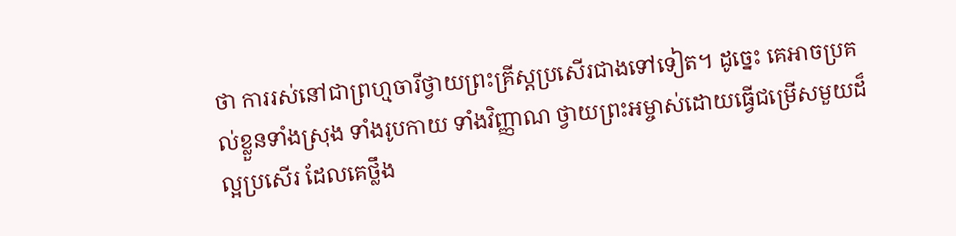ថា ការរស់នៅជាព្រហ្មចារីថ្វាយព្រះគ្រីស្តប្រសើរជាងទៅទៀត។ ដូច្នេះ គេអាចប្រគល់ខ្លួនទាំងស្រុង ទាំងរូបកាយ ទាំងវិញ្ញាណ ថ្វាយព្រះអម្ចាស់ដោយធ្វើជម្រើសមួយដ៏ល្អប្រសើរ ដែលគេថ្លឹង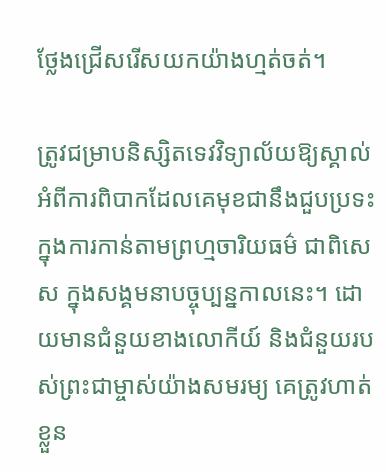ថ្លែងជ្រើសរើសយកយ៉ាងហ្មត់ចត់។

ត្រូវជម្រាបនិស្សិតទេវវិទ្យាល័យឱ្យស្គាល់អំពីការពិបាកដែលគេមុខជានឹងជួបប្រទះក្នុងការកាន់តាមព្រហ្មចារិយធម៌ ជាពិសេស ក្នុងសង្គមនាបច្ចុប្បន្នកាលនេះ។ ដោយមានជំនួយខាងលោកីយ៍ និងជំនួយរបស់ព្រះជាម្ចាស់យ៉ាងសមរម្យ គេត្រូវហាត់ខ្លួន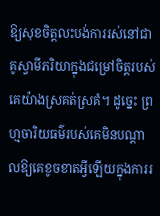ឱ្យសុខចិត្តលះបង់ការរស់នៅជាគូស្វាមីភរិយាក្នុងជម្រៅចិត្តរបស់គេយ៉ាងស្រគត់ស្រគំ។ ដូច្នេះ ព្រហ្មចារិយធម៌របស់គេមិនបណ្តាលឱ្យគេខូចខាតអ្វីឡើយក្នុងការរ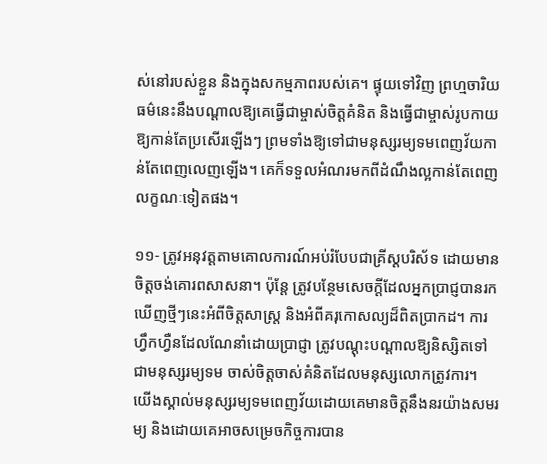ស់នៅរបស់ខ្លួន និងក្នុងសកម្មភាពរបស់គេ។ ផ្ទុយទៅវិញ ព្រហ្មចារិយធម៌នេះនឹងបណ្តាលឱ្យគេធ្វើជាម្ចាស់ចិត្តគំនិត និងធ្វើជាម្ចាស់រូបកាយឱ្យកាន់តែប្រសើរឡើងៗ ព្រមទាំងឱ្យទៅជាមនុស្សរម្យទមពេញវ័យកាន់តែពេញលេញឡើង។ គេក៏ទទួលអំណរមកពីដំណឹងល្អកាន់តែពេញលក្ខណៈទៀតផង។

១១- ត្រូវអនុវត្តតាមគោលការណ៍អប់រំបែបជាគ្រីស្តបរិស័ទ ដោយមានចិត្តចង់គោរពសាសនា។ ប៉ុន្តែ ត្រូវបន្ថែមសេចក្ដីដែលអ្នកប្រាជ្ញបានរកឃើញថ្មីៗនេះអំពីចិត្តសាស្រ្ត និងអំពីគរុកោសល្យដ៏ពិតប្រាកដ។ ការហ្វឹកហ្វឺនដែលណែនាំដោយប្រាជ្ញា ត្រូវបណ្តុះបណ្តាលឱ្យនិស្សិតទៅជាមនុស្សរម្យទម ចាស់ចិត្តចាស់គំនិតដែលមនុស្សលោកត្រូវការ។ យើងស្គាល់មនុស្សរម្យទមពេញវ័យដោយគេមានចិត្តនឹងនរយ៉ាងសមរម្យ និងដោយគេអាចសម្រេចកិច្ចការបាន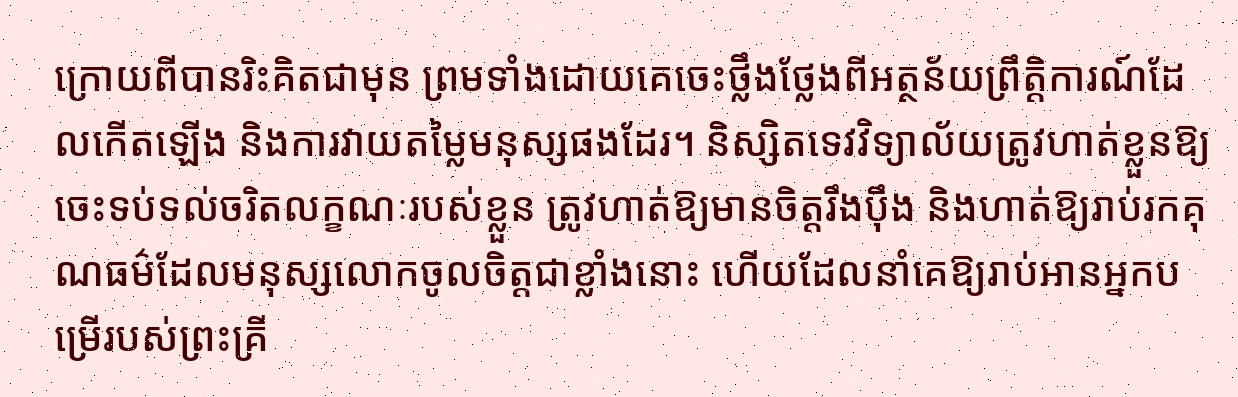ក្រោយពីបានរិះគិតជាមុន ព្រមទាំងដោយគេចេះថ្លឹងថ្លែងពីអត្ថន័យព្រឹត្តិការណ៍ដែលកើតឡើង និងការវាយតម្លៃមនុស្សផងដែរ។ និស្សិតទេវវិទ្យាល័យត្រូវហាត់ខ្លួនឱ្យចេះទប់ទល់ចរិតលក្ខណៈរបស់ខ្លួន ត្រូវហាត់ឱ្យមានចិត្តរឹងប៉ឹង និងហាត់ឱ្យរាប់រកគុណធម៌ដែលមនុស្សលោកចូលចិត្តជាខ្លាំងនោះ ហើយដែលនាំគេឱ្យរាប់អានអ្នកបម្រើរបស់ព្រះគ្រី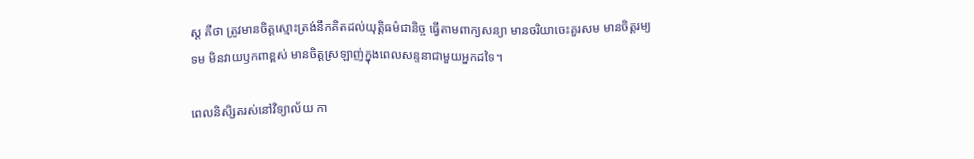ស្ត គឺថា ត្រូវមានចិត្តស្មោះត្រង់នឹកគិតដល់យុត្តិធម៌ជានិច្ច ធ្វើតាមពាក្យសន្យា មានចរិយាចេះគួរសម មានចិត្តរម្យទម មិនវាយឫកពាខ្ពស់ មានចិត្តស្រឡាញ់ក្នុងពេលសន្ទនាជាមួយអ្នកដទៃ។

ពេលនិសិ្សតរស់នៅវិទ្យាល័យ កា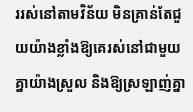ររស់នៅតាមវិន័យ មិនគ្រាន់តែជួយយ៉ាងខ្លាំងឱ្យគេរស់នៅជាមួយគ្នាយ៉ាងស្រួល និងឱ្យស្រឡាញ់គ្នា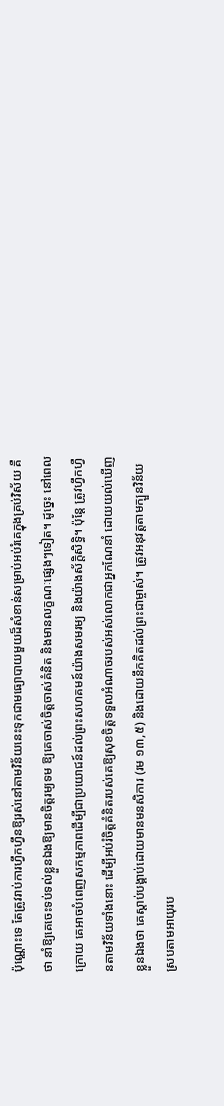ប៉ុណ្ណោះទេ តែត្រូវរាប់ការហ្វឹកហឹ្វនឱ្យរស់នៅតាមវិន័យនេះទុកជាមធ្យោបាយមួយដ៏សំខាន់សម្រាប់អប់រំគេក្នុងគ្រប់វិស័យ គឺថា នាំឱ្យគេចេះទប់ទល់ខ្លួនឯងឱ្យមានចិត្តរម្យទម ឱ្យគេចាស់ចិត្តចាស់គំនិត និងមានលក្ខណៈផ្សេងៗទៀត។ ដូច្នេះ នៅពេលក្រោយ គេអាចបំពេញសកម្មភាពដើម្បីជាប្រយោជន៍ដល់ព្រះសហគមន៍យ៉ាងសមរម្យ និងយ៉ាងស័ក្តិសិទ្ធិ។ ប៉ុន្តែ ត្រូវហ្វឹកហ្វឺនតាមវិន័យទាំងនោះ ដើម្បីអប់រំចិត្តគំនិតរបស់គេឱ្យសុខចិត្តទទួលអំណាចរបស់អស់លោកជាអ្នកណែនាំ ដោយយល់ឃើញខ្លួនឯងថា គេស្តាប់បង្គាប់ដោយមានមនសិការ (រម ១៣,៥) និងដោយនឹកគិតដល់ព្រះជាម្ចាស់។ ត្រូវអនុវត្តតាមក្បួនវិន័យ ស្របតាមអាយុរប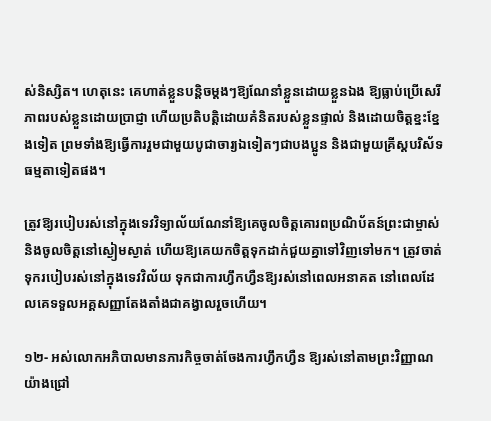ស់និស្សិត។ ហេតុនេះ គេហាត់ខ្លួនបន្តិចម្តងៗឱ្យណែនាំខ្លួនដោយខ្លួនឯង ឱ្យធ្លាប់ប្រើសេរីភាពរបស់ខ្លួនដោយប្រាជ្ញា ហើយប្រតិបតិ្តដោយគំនិតរបស់ខ្លួនផ្ទាល់ និងដោយចិត្តខ្នះខ្នែងទៀត ព្រមទាំងឱ្យធ្វើការរួមជាមួយបូជាចារ្យឯទៀតៗជាបងប្អូន និងជាមួយគ្រីស្តបរិស័ទធម្មតាទៀតផង។

ត្រូវឱ្យរបៀបរស់នៅក្នុងទេវវិទ្យាល័យណែនាំឱ្យគេចូលចិត្តគោរពប្រណិប័តន៍ព្រះជាម្ចាស់ និងចូលចិត្តនៅស្ងៀមស្ងាត់ ហើយឱ្យគេយកចិត្តទុកដាក់ជួយគ្នាទៅវិញទៅមក។ ត្រូវចាត់ទុករបៀបរស់នៅក្នុងទេវវិល័យ ទុកជាការហ្វឹកហ្វឺនឱ្យរស់នៅពេលអនាគត នៅពេលដែលគេទទួលអគ្គសញ្ញាតែងតាំងជាគង្វាលរួចហើយ។

១២- អស់លោកអភិបាលមានភារកិច្ចចាត់ចែងការហ្វឹកហ្វឺន ឱ្យរស់នៅតាមព្រះវិញ្ញាណយ៉ាងជ្រៅ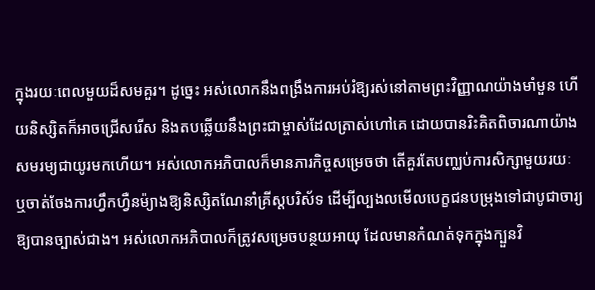ក្នុងរយៈពេលមួយដ៏សមគួរ។ ដូច្នេះ អស់លោកនឹងពង្រឹងការអប់រំឱ្យរស់នៅតាមព្រះវិញ្ញាណយ៉ាងមាំមួន ហើយនិស្សិតក៏អាចជ្រើសរើស និងតបឆ្លើយនឹងព្រះជាម្ចាស់ដែលត្រាស់ហៅគេ ដោយបានរិះគិតពិចារណាយ៉ាងសមរម្យជាយូរមកហើយ។ អស់លោកអភិបាលក៏មានភារកិច្ចសម្រេចថា តើគួរតែបញ្ឈប់ការសិក្សាមួយរយៈ ឬចាត់ចែងការហ្វឹកហ្វឺនម៉្យាងឱ្យនិស្សិតណែនាំគ្រីស្តបរិស័ទ ដើម្បីល្បងលមើលបេក្ខជនបម្រុងទៅជាបូជាចារ្យឱ្យបានច្បាស់ជាង។ អស់លោកអភិបាលក៏ត្រូវសម្រេចបន្ថយអាយុ ដែលមានកំណត់ទុកក្នុងក្បួនវិ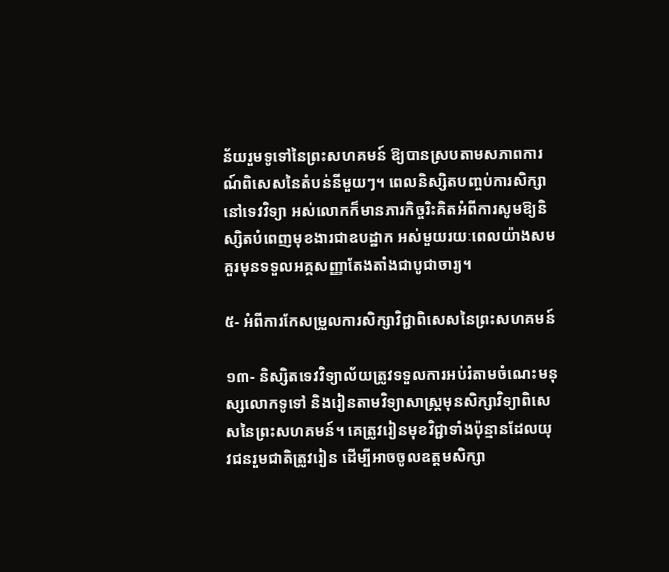ន័យរួមទូទៅនៃព្រះសហគមន៍ ឱ្យបានស្របតាមសភាពការណ៍ពិសេសនៃតំបន់នីមួយៗ។ ពេលនិស្សិតបញ្ចប់ការសិក្សានៅទេវវិទ្យា អស់លោកក៏មានភារកិច្ចរិះគិតអំពីការសូមឱ្យនិស្សិតបំពេញមុខងារជាឧបដ្ឋាក អស់មួយរយៈពេលយ៉ាងសមគួរមុនទទួលអគ្គសញ្ញាតែងតាំងជាបូជាចារ្យ។

៥- អំពីការកែសម្រួលការសិក្សាវិជ្ជាពិសេសនៃព្រះសហគមន៍

១៣- និស្សិតទេវវិទ្យាល័យត្រូវទទួលការអប់រំតាមចំណេះមនុស្សលោកទូទៅ និងរៀនតាមវិទ្យាសាស្រ្តមុនសិក្សាវិទ្យាពិសេសនៃព្រះសហគមន៍។ គេត្រូវរៀនមុខវិជ្ជាទាំងប៉ុន្មានដែលយុវជនរួមជាតិត្រូវរៀន ដើម្បីអាចចូលឧត្តមសិក្សា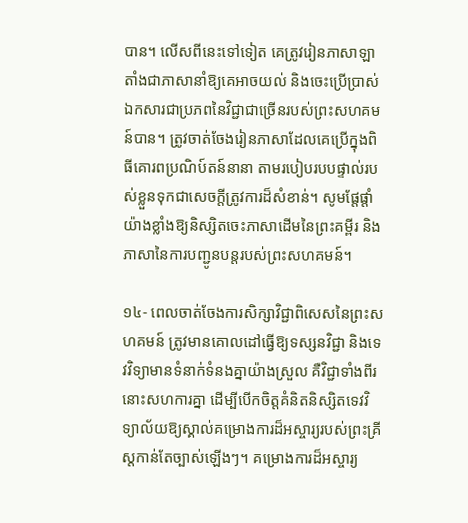បាន។ លើសពីនេះទៅទៀត គេត្រូវរៀនភាសាឡាតាំងជាភាសានាំឱ្យគេអាចយល់ និងចេះប្រើប្រាស់ឯកសារជាប្រភពនៃវិជ្ជាជាច្រើនរបស់ព្រះសហគមន៍បាន។ ត្រូវចាត់ចែងរៀនភាសាដែលគេប្រើក្នុងពិធីគោរពប្រណិប៍តន៍នានា តាមរបៀបរបបផ្ទាល់របស់ខ្លួនទុកជាសេចក្តីត្រូវការដ៏សំខាន់។ សូមផ្តែផ្តាំយ៉ាងខ្លាំងឱ្យនិស្សិតចេះភាសាដើមនៃព្រះគម្ពីរ និងភាសានៃការបញ្ជូនបន្តរបស់ព្រះសហគមន៍។

១៤- ពេលចាត់ចែងការសិក្សាវិជ្ជាពិសេសនៃព្រះសហគមន៍ ត្រូវមានគោលដៅធ្វើឱ្យទស្សនវិជ្ជា និងទេវវិទ្យាមានទំនាក់ទំនងគ្នាយ៉ាងស្រួល គឺវិជ្ជាទាំងពីរនោះសហការគ្នា ដើម្បីបើកចិត្តគំនិតនិស្សិតទេវវិទ្យាល័យឱ្យស្គាល់គម្រោងការដ៏អស្ចារ្យរបស់ព្រះគ្រីស្តកាន់តែច្បាស់ឡើងៗ។ គម្រោងការដ៏អស្ចារ្យ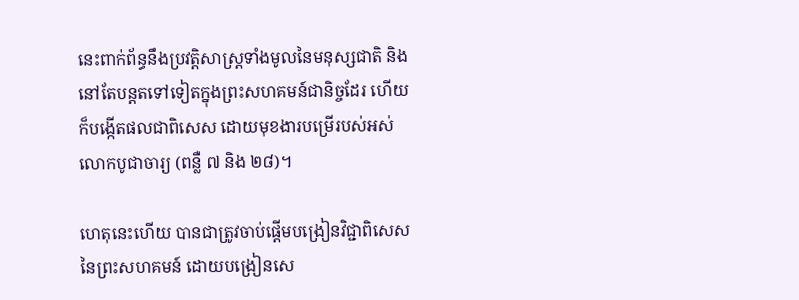នេះពាក់ព័ន្ធនឹងប្រវត្តិសាស្រ្តទាំងមូលនៃមនុស្សជាតិ និងនៅតែបន្តតទៅទៀតក្នុងព្រះសហគមន៍ជានិច្ចដែរ ហើយក៏បង្កើតផលជាពិសេស ដោយមុខងារបម្រើរបស់អស់លោកបូជាចារ្យ (ពន្លឺ ៧ និង ២៨)។

ហេតុនេះហើយ បានជាត្រូវចាប់ផ្តើមបង្រៀនវិជ្ជាពិសេសនៃព្រះសហគមន៍ ដោយបង្រៀនសេ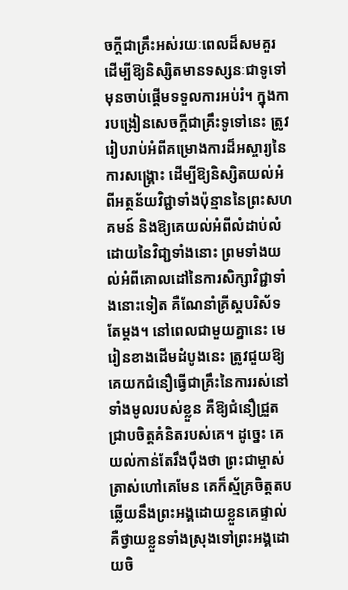ចក្ដីជាគ្រឹះអស់រយៈពេលដ៏សមគួរ ដើម្បីឱ្យនិស្សិតមានទស្សនៈជាទូទៅមុនចាប់ផ្តើមទទួលការអប់រំ។ ក្នុងការបង្រៀនសេចក្ដីជាគ្រឹះទូទៅនេះ ត្រូវរៀបរាប់អំពីគម្រោងការដ៏អស្ចារ្យនៃការសង្រ្គោះ ដើម្បីឱ្យនិស្សិតយល់អំពីអត្ថន័យវិជ្ជាទាំងប៉ុន្មាននៃព្រះសហគមន៍ និងឱ្យគេយល់អំពីលំដាប់លំដោយនៃវិជា្ជទាំងនោះ ព្រមទាំងយល់អំពីគោលដៅនៃការសិក្សាវិជ្ជាទាំងនោះទៀត គឺណែនាំគ្រីស្តបរិស័ទតែម្តង។ នៅពេលជាមួយគ្នានេះ មេរៀនខាងដើមដំបូងនេះ ត្រូវជួយឱ្យគេយកជំនឿធ្វើជាគ្រឹះនៃការរស់នៅទាំងមូលរបស់ខ្លួន គឺឱ្យជំនឿជ្រួតជ្រាបចិត្តគំនិតរបស់គេ។ ដូច្នេះ គេយល់កាន់តែរឹងប៉ឹងថា ព្រះជាម្ចាស់ត្រាស់ហៅគេមែន គេក៏ស្ម័គ្រចិត្តតបឆ្លើយនឹងព្រះអង្គដោយខ្លួនគេផ្ទាល់ គឺថ្វាយខ្លួនទាំងស្រុងទៅព្រះអង្គដោយចិ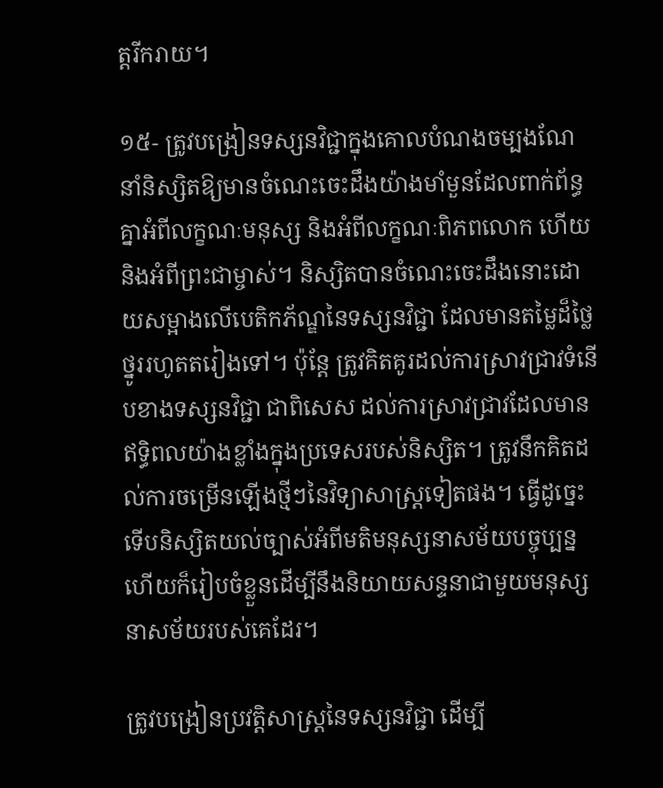ត្តរីករាយ។

១៥- ត្រូវបង្រៀនទស្សនវិជ្ជាក្នុងគោលបំណងចម្បងណែនាំនិស្សិតឱ្យមានចំណេះចេះដឹងយ៉ាងមាំមួនដែលពាក់ព័ន្ធគ្នាអំពីលក្ខណៈមនុស្ស និងអំពីលក្ខណៈពិភពលោក ហើយនិងអំពីព្រះជាម្ចាស់។ និស្សិតបានចំណេះចេះដឹងនោះដោយសម្អាងលើបេតិកភ័ណ្ឌនៃទស្សនវិជ្ជា ដែលមានតម្លៃដ៏ថ្លៃថ្នូររហូតតរៀងទៅ។ ប៉ុន្តែ ត្រូវគិតគូរដល់ការស្រាវជ្រាវទំនើបខាងទស្សនវិជ្ជា ជាពិសេស ដល់ការស្រាវជ្រាវដែលមានឥទ្ធិពលយ៉ាងខ្លាំងក្នុងប្រទេសរបស់និស្សិត។ ត្រូវនឹកគិតដល់ការចម្រើនឡើងថ្មីៗនៃវិទ្យាសាស្រ្តទៀតផង។ ធ្វើដូច្នេះ ទើបនិស្សិតយល់ច្បាស់អំពីមតិមនុស្សនាសម័យបច្ចុប្បន្ន ហើយក៏រៀបចំខ្លួនដើម្បីនឹងនិយាយសន្ទនាជាមួយមនុស្សនាសម័យរបស់គេដែរ។

ត្រូវបង្រៀនប្រវត្តិសាស្រ្តនៃទស្សនវិជ្ជា ដើម្បី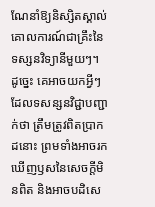ណែនាំឱ្យនិស្សិតស្គាល់គោលការណ៍ជាគ្រឹះនៃទស្សនវិទ្យានីមួយៗ។ ដូច្នេះ គេអាចយកអ្វីៗដែលទសន្សនវិជ្ជាបញ្ជាក់ថា ត្រឹមត្រូវពិតប្រាកដនោះ ព្រមទាំងអាចរកឃើញឫសនៃសេចក្តីមិនពិត និងអាចបដិសេ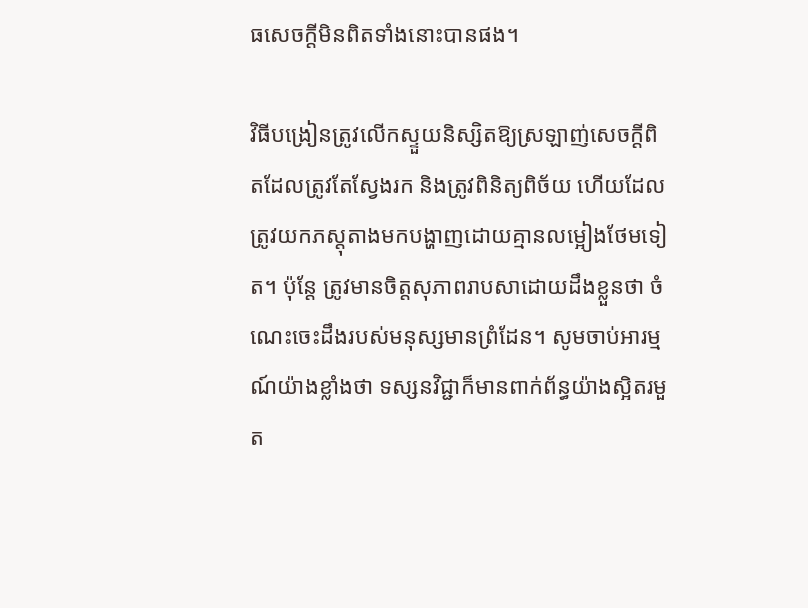ធសេចក្ដីមិនពិតទាំងនោះបានផង។

វិធីបង្រៀនត្រូវលើកស្ទួយនិស្សិតឱ្យស្រឡាញ់សេចក្ដីពិតដែលត្រូវតែស្វែងរក និងត្រូវពិនិត្យពិច័យ ហើយដែលត្រូវយកភស្តុតាងមកបង្ហាញដោយគ្មានលម្អៀងថែមទៀត។ ប៉ុន្តែ ត្រូវមានចិត្តសុភាពរាបសាដោយដឹងខ្លួនថា ចំណេះចេះដឹងរបស់មនុស្សមានព្រំដែន។ សូមចាប់អារម្មណ៍យ៉ាងខ្លាំងថា ទស្សនវិជ្ជាក៏មានពាក់ព័ន្ធយ៉ាងស្អិតរមួត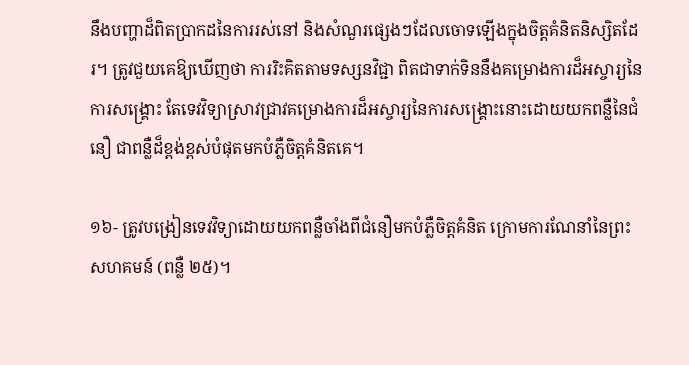នឹងបញ្ហាដ៏ពិតប្រាកដនៃការរស់នៅ និងសំណួរផ្សេងៗដែលចោទឡើងក្នុងចិត្តគំនិតនិស្សិតដែរ។ ត្រូវជួយគេឱ្យឃើញថា ការរិះគិតតាមទស្សនវិជ្ជា ពិតជាទាក់ទិននឹងគម្រោងការដ៏អស្ចារ្យនៃការសង្គ្រោះ តែទេវវិទ្យាស្រាវជ្រាវគម្រោងការដ៏អស្ចារ្យនៃការសង្គ្រោះនោះដោយយកពន្លឺនៃជំនឿ ជាពន្លឺដ៏ខ្ពង់ខ្ពស់បំផុតមកបំភ្លឺចិត្តគំនិតគេ។

១៦- ត្រូវបង្រៀនទេវវិទ្យាដោយយកពន្លឺចាំងពីជំនឿមកបំភ្លឺចិត្តគំនិត ក្រោមការណែនាំនៃព្រះសហគមន៍ (ពន្លឺ ២៥)។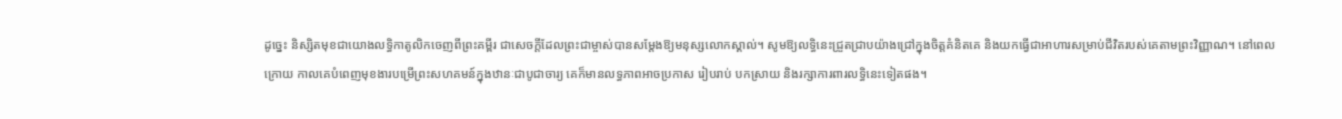ដូច្នេះ និស្សិតមុខជាយោងលទ្ធិកាតូលិកចេញពីព្រះគម្ពីរ ជាសេចក្ដីដែលព្រះជាម្ចាស់បានសម្តែងឱ្យមនុស្សលោកស្គាល់។ សូមឱ្យលទ្ធិនេះជ្រួតជ្រាបយ៉ាងជ្រៅក្នុងចិត្តគំនិតគេ និងយកធ្វើជាអាហារសម្រាប់ជីវិតរបស់គេតាមព្រះវិញ្ញាណ។ នៅពេលក្រោយ កាលគេបំពេញមុខងារបម្រើព្រះសហគមន៍ក្នុងឋានៈជាបូជាចារ្យ គេក៏មានលទ្ធភាពអាចប្រកាស រៀបរាប់ បកស្រាយ និងរក្សាការពារលទ្ធិនេះទៀតផង។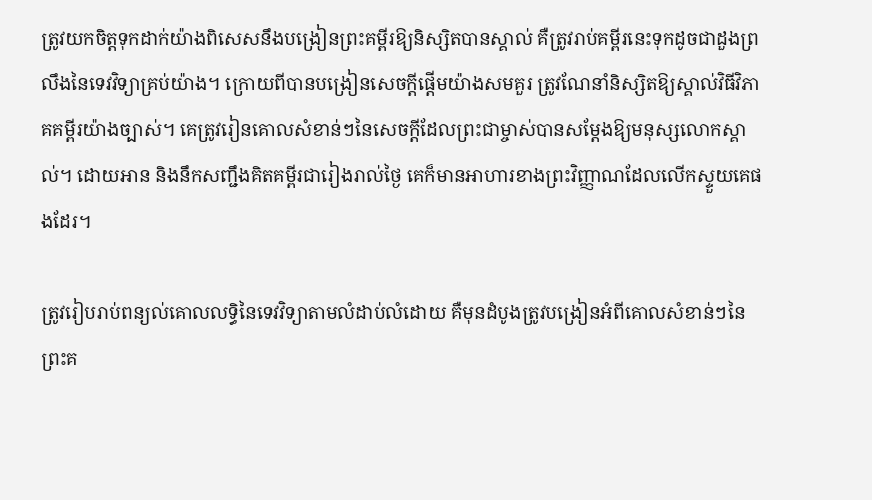ត្រូវយកចិត្តទុកដាក់យ៉ាងពិសេសនឹងបង្រៀនព្រះគម្ពីរឱ្យនិស្សិតបានស្គាល់ គឺត្រូវរាប់គម្ពីរនេះទុកដូចជាដួងព្រលឹងនៃទេវវិទ្យាគ្រប់យ៉ាង។ ក្រោយពីបានបង្រៀនសេចក្ដីផ្តើមយ៉ាងសមគួរ ត្រូវណែនាំនិស្សិតឱ្យស្គាល់វិធីវិភាគគម្ពីរយ៉ាងច្បាស់។ គេត្រូវរៀនគោលសំខាន់ៗនៃសេចក្ដីដែលព្រះជាម្ចាស់បានសម្តែងឱ្យមនុស្សលោកស្គាល់។ ដោយអាន និងនឹកសញ្ជឹងគិតគម្ពីរជារៀងរាល់ថ្ងៃ គេក៏មានអាហារខាងព្រះវិញ្ញាណដែលលើកស្ទួយគេផងដែរ។

ត្រូវរៀបរាប់ពន្យល់គោលលទ្ធិនៃទេវវិទ្យាតាមលំដាប់លំដោយ គឺមុនដំបូងត្រូវបង្រៀនអំពីគោលសំខាន់ៗនៃព្រះគ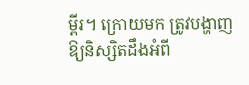ម្ពីរ។ ក្រោយមក ត្រូវបង្ហាញឱ្យនិស្សិតដឹងអំពី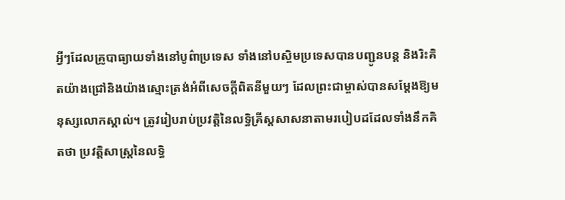អ្វីៗដែលគ្រូបាធ្យាយទាំងនៅបូព៌ាប្រទេស ទាំងនៅបស្ចិមប្រទេសបានបញ្ជូនបន្ត និងរិះគិតយ៉ាងជ្រៅនិងយ៉ាងស្មោះត្រង់អំពីសេចក្ដីពិតនីមួយៗ ដែលព្រះជាម្ចាស់បានសម្តែងឱ្យមនុស្សលោកស្គាល់។ ត្រូវរៀបរាប់ប្រវត្តិនៃលទ្ធិគ្រីស្តសាសនាតាមរបៀបដដែលទាំងនឹកគិតថា ប្រវត្តិសាស្រ្តនៃលទ្ធិ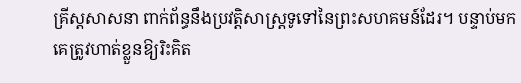គ្រីស្តសាសនា ពាក់ព័ន្ធនឹងប្រវត្តិសាស្រ្តទូទៅនៃព្រះសហគមន៍ដែរ។ បន្ទាប់មក គេត្រូវហាត់ខ្លួនឱ្យរិះគិត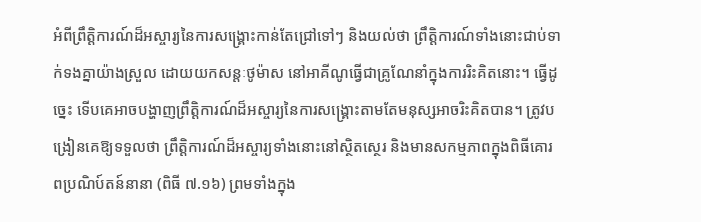អំពីព្រឹត្តិការណ៍ដ៏អស្ចារ្យនៃការសង្គ្រោះកាន់តែជ្រៅទៅៗ និងយល់ថា ព្រឹត្តិការណ៍ទាំងនោះជាប់ទាក់ទងគ្នាយ៉ាងស្រួល ដោយយកសន្តៈថូម៉ាស នៅអាគីណូធ្វើជាគ្រូណែនាំក្នុងការរិះគិតនោះ។ ធ្វើដូច្នេះ ទើបគេអាចបង្ហាញព្រឹត្តិការណ៍ដ៏អស្ចារ្យនៃការសង្គ្រោះតាមតែមនុស្សអាចរិះគិតបាន។ ត្រូវបង្រៀនគេឱ្យទទួលថា ព្រឹត្តិការណ៍ដ៏អស្ចារ្យទាំងនោះនៅស្ថិតស្ថេរ និងមានសកម្មភាពក្នុងពិធីគោរពប្រណិប៍តន៍នានា (ពិធី ៧.១៦) ព្រមទាំងក្នុង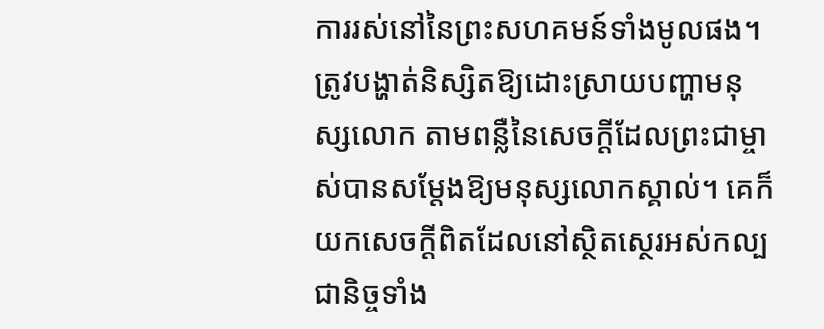ការរស់នៅនៃព្រះសហគមន៍ទាំងមូលផង។ ត្រូវបង្ហាត់និស្សិតឱ្យដោះស្រាយបញ្ហាមនុស្សលោក តាមពន្លឺនៃសេចក្ដីដែលព្រះជាម្ចាស់បានសម្តែងឱ្យមនុស្សលោកស្គាល់។ គេក៏យកសេចក្ដីពិតដែលនៅស្ថិតស្ថេរអស់កល្បជានិច្ចទាំង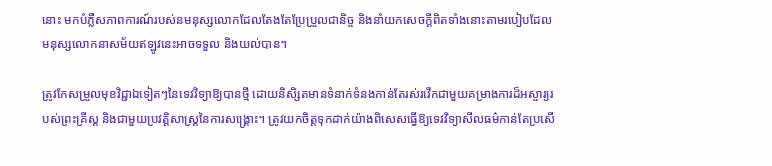នោះ មកបំភ្លឺសភាពការណ៍របស់នមនុស្សលោកដែលតែងតែប្រែប្រួលជានិច្ច និងនាំយកសេចក្ដីពិតទាំងនោះតាមរបៀបដែលមនុស្សលោកនាសម័យឥឡូវនេះអាចទទួល និងយល់បាន។

ត្រូវកែសម្រួលមុខវិជ្ជាឯទៀតៗនៃទេវវិទ្យាឱ្យបានថ្មី ដោយនិសិ្សតមានទំនាក់ទំនងកាន់តែរស់រវើកជាមួយគម្រាងការដ៏អស្ចារ្យរបស់ព្រះគ្រីស្ត និងជាមួយប្រវត្តិសាស្រ្តនៃការសង្គ្រោះ។ ត្រូវយកចិត្តទុកដាក់យ៉ាងពិសេសធ្វើឱ្យទេវវិទ្យាសីលធម៌កាន់តែប្រសើ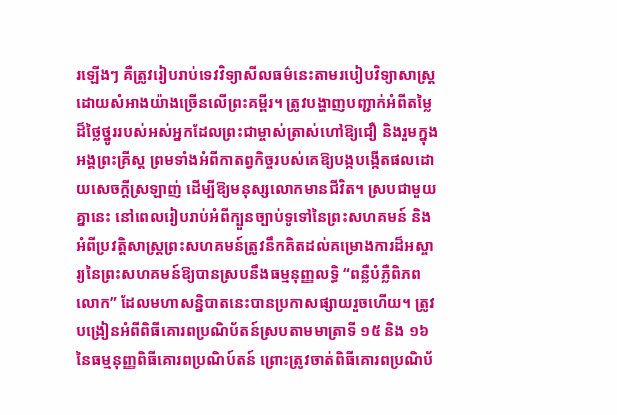រឡើងៗ គឺត្រូវរៀបរាប់ទេវវិទ្យាសីលធម៌នេះតាមរបៀបវិទ្យាសាស្រ្ត ដោយសំអាងយ៉ាងច្រើនលើព្រះគម្ពីរ។ ត្រូវបង្ហាញបញ្ជាក់អំពីតម្លៃដ៏ថ្លៃថ្នូររបស់អស់អ្នកដែលព្រះជាម្ចាស់ត្រាស់ហៅឱ្យជឿ និងរួមក្នុងអង្គព្រះគ្រីស្ត ព្រមទាំងអំពីកាតព្វកិច្ចរបស់គេឱ្យបង្កបង្កើតផលដោយសេចក្ដីស្រឡាញ់ ដើម្បីឱ្យមនុស្សលោកមានជីវិត។ ស្របជាមួយគ្នានេះ នៅពេលរៀបរាប់អំពីក្បួនច្បាប់ទូទៅនៃព្រះសហគមន៍ និងអំពីប្រវត្តិសាស្រ្តព្រះសហគមន៍ត្រូវនឹកគិតដល់គម្រោងការដ៏អស្ចារ្យនៃព្រះសហគមន៍ឱ្យបានស្របនឹងធម្មនុញ្ញលទ្ធិ “ពន្លឺបំភ្លឺពិភពលោក” ដែលមហាសន្និបាតនេះបានប្រកាសផ្សាយរួចហើយ។ ត្រូវបង្រៀនអំពីពិធីគោរពប្រណិប័តន៍ស្របតាមមាត្រាទី ១៥ និង ១៦ នៃធម្មនុញ្ញពិធីគោរពប្រណិប៍តន៍ ព្រោះត្រូវចាត់ពិធីគោរពប្រណិប័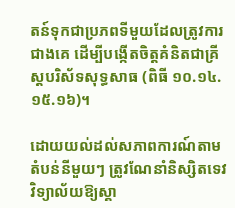តន៍ទុកជាប្រភពទីមួយដែលត្រូវការជាងគេ ដើម្បីបង្កើតចិត្តគំនិតជាគ្រីស្តបរិស័ទសុទ្ធសាធ (ពិធី ១០.១៤.១៥.១៦)។

ដោយយល់ដល់សភាពការណ៍តាមតំបន់នីមួយៗ ត្រូវណែនាំនិស្សិតទេវវិទ្យាល័យឱ្យស្គា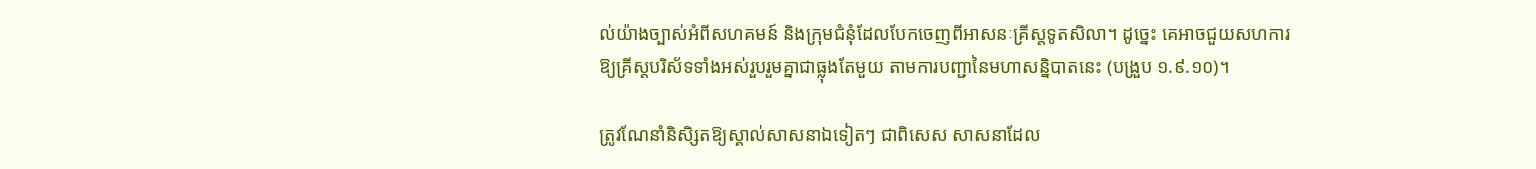ល់យ៉ាងច្បាស់អំពីសហគមន៍ និងក្រុមជំនុំដែលបែកចេញពីអាសនៈគ្រីស្តទូតសិលា។ ដូច្នេះ គេអាចជួយសហការឱ្យគ្រីស្តបរិស័ទទាំងអស់រួបរួមគ្នាជាធ្លុងតែមួយ តាមការបញ្ជានៃមហាសន្និបាតនេះ (បង្រួប ១.៩.១០)។

ត្រូវណែនាំនិសិ្សតឱ្យស្គាល់សាសនាឯទៀតៗ ជាពិសេស សាសនាដែល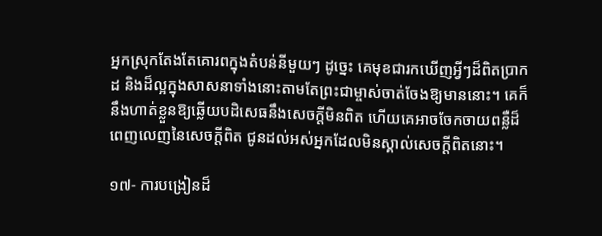អ្នកស្រុកតែងតែគោរពក្នុងតំបន់នីមួយៗ ដូច្នេះ គេមុខជារកឃើញអ្វីៗដ៏ពិតប្រាកដ និងដ៏ល្អក្នុងសាសនាទាំងនោះតាមតែព្រះជាម្ចាស់ចាត់ចែងឱ្យមាននោះ។ គេក៏នឹងហាត់ខ្លួនឱ្យឆ្លើយបដិសេធនឹងសេចក្ដីមិនពិត ហើយគេអាចចែកចាយពន្លឺដ៏ពេញលេញនៃសេចក្ដីពិត ជូនដល់អស់អ្នកដែលមិនស្គាល់សេចក្ដីពិតនោះ។

១៧- ការបង្រៀនដ៏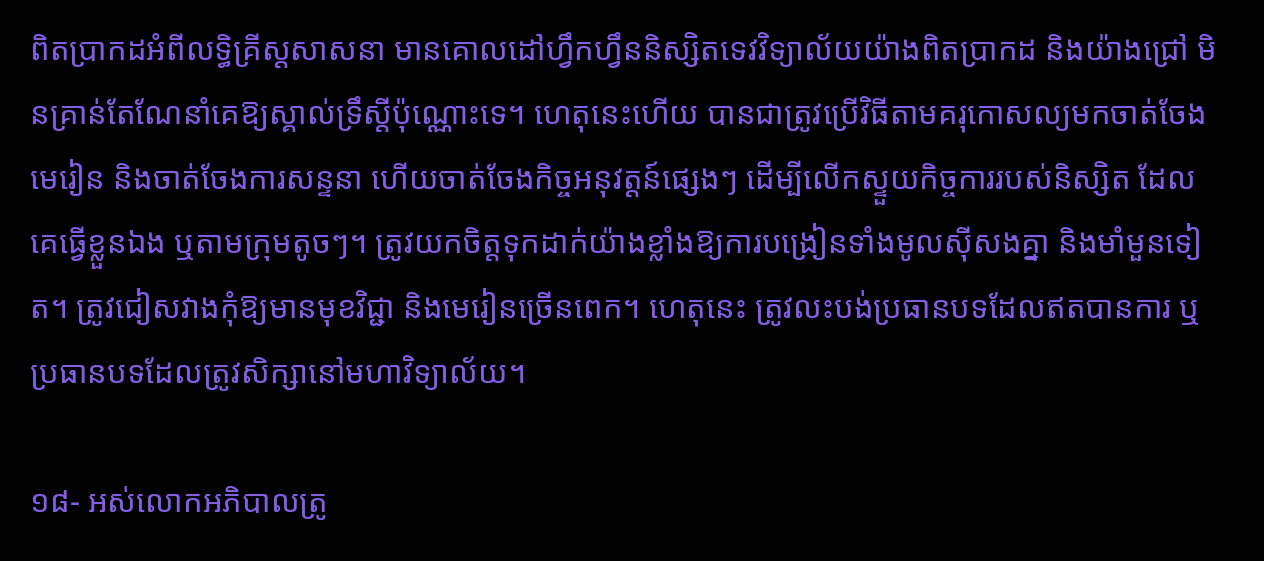ពិតប្រាកដអំពីលទ្ធិគ្រីស្តសាសនា មានគោលដៅហ្វឹកហ្វឹននិស្សិតទេវវិទ្យាល័យយ៉ាងពិតប្រាកដ និងយ៉ាងជ្រៅ មិនគ្រាន់តែណែនាំគេឱ្យស្គាល់ទ្រឹស្តីប៉ុណ្ណោះទេ។ ហេតុនេះហើយ បានជាត្រូវប្រើវិធីតាមគរុកោសល្យមកចាត់ចែងមេរៀន និងចាត់ចែងការសន្ទនា ហើយចាត់ចែងកិច្ចអនុវត្តន៍ផ្សេងៗ ដើម្បីលើកស្ទួយកិច្ចការរបស់និស្សិត ដែលគេធ្វើខ្លួនឯង ឬតាមក្រុមតូចៗ។ ត្រូវយកចិត្តទុកដាក់យ៉ាងខ្លាំងឱ្យការបង្រៀនទាំងមូលស៊ីសងគ្នា និងមាំមួនទៀត។ ត្រូវជៀសវាងកុំឱ្យមានមុខវិជ្ជា និងមេរៀនច្រើនពេក។ ហេតុនេះ ត្រូវលះបង់ប្រធានបទដែលឥតបានការ ឬប្រធានបទដែលត្រូវសិក្សានៅមហាវិទ្យាល័យ។

១៨- អស់លោកអភិបាលត្រូ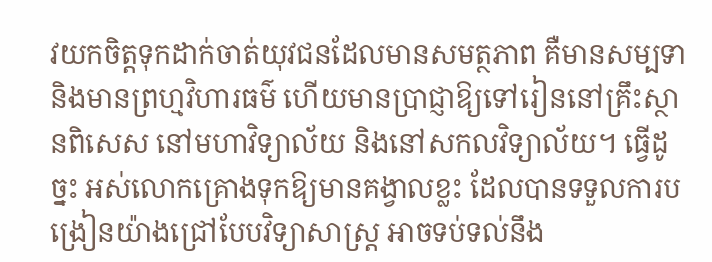វយកចិត្តទុកដាក់ចាត់យុវជនដែលមានសមត្ថភាព គឺមានសម្បទា និងមានព្រហ្មវិហារធម៌ ហើយមានប្រាជ្ញាឱ្យទៅរៀននៅគ្រឹះស្ថានពិសេស នៅមហាវិទ្យាល័យ និងនៅសកលវិទ្យាល័យ។ ធ្វើដូច្នះ អស់លោកគ្រោងទុកឱ្យមានគង្វាលខ្លះ ដែលបានទទួលការបង្រៀនយ៉ាងជ្រៅបែបវិទ្យាសាស្រ្ត អាចទប់ទល់នឹង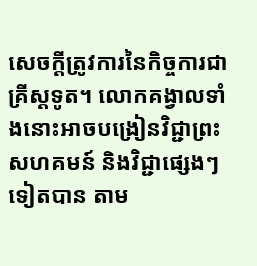សេចក្ដីត្រូវការនៃកិច្ចការជាគ្រីស្តទូត។ លោកគង្វាលទាំងនោះអាចបង្រៀនវិជ្ជាព្រះសហគមន៍ និងវិជ្ជាផ្សេងៗទៀតបាន តាម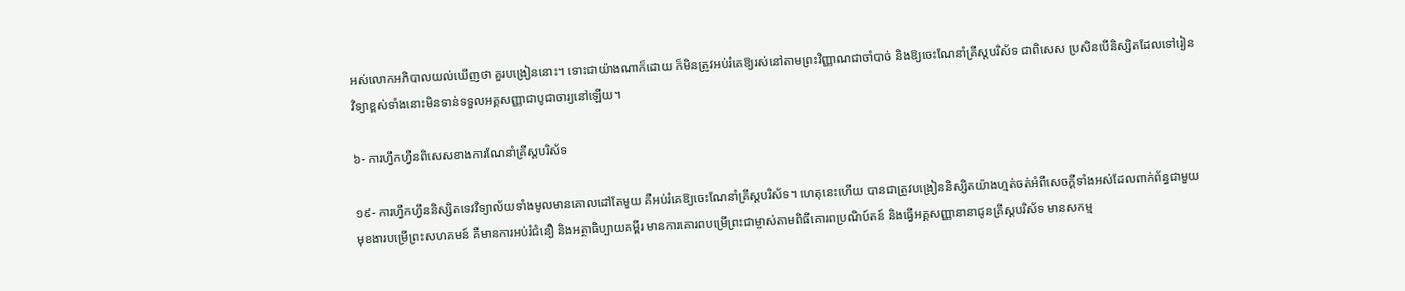អស់លោកអភិបាលយល់ឃើញថា គួរបង្រៀននោះ។ ទោះជាយ៉ាងណាក៏ដោយ ក៏មិនត្រូវអប់រំគេឱ្យរស់នៅតាមព្រះវិញ្ញាណជាចាំបាច់ និងឱ្យចេះណែនាំគ្រីស្តបរិស័ទ ជាពិសេស ប្រសិនបើនិស្សិតដែលទៅរៀនវិទ្យាខ្ពស់ទាំងនោះមិនទាន់ទទួលអគ្គសញ្ញាជាបូជាចារ្យនៅឡើយ។

៦- ការហ្វឹកហ្វឺនពិសេសខាងការណែនាំគ្រីស្តបរិស័ទ

១៩- ការហ្វឹកហ្វឹននិស្សិតទេវវិទ្យាល័យទាំងមូលមានគោលដៅតែមួយ គឺអប់រំគេឱ្យចេះណែនាំគ្រីស្តបរិស័ទ។ ហេតុនេះហើយ បានជាត្រូវបង្រៀននិស្សិតយ៉ាងហ្មត់ចត់អំពីសេចក្ដីទាំងអស់ដែលពាក់ព័ន្ធជាមួយមុខងារបម្រើព្រះសហគមន៍ គឺមានការអប់រំជំនឿ និងអត្ថាធិប្បាយគម្ពីរ មានការគោរពបម្រើព្រះជាម្ចាស់តាមពិធីគោរពប្រណិប៍តន៍ និងធ្វើអគ្គសញ្ញានានាជូនគ្រីស្តបរិស័ទ មានសកម្ម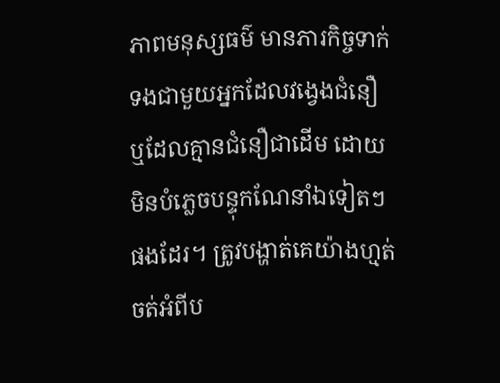ភាពមនុស្សធម៌ មានភារកិច្ចទាក់ទងជាមួយអ្នកដែលវង្វេងជំនឿ ឬដែលគ្មានជំនឿជាដើម ដោយមិនបំភ្លេចបន្ទុកណែនាំឯទៀតៗផងដែរ។ ត្រូវបង្ហាត់គេយ៉ាងហ្មត់ចត់អំពីប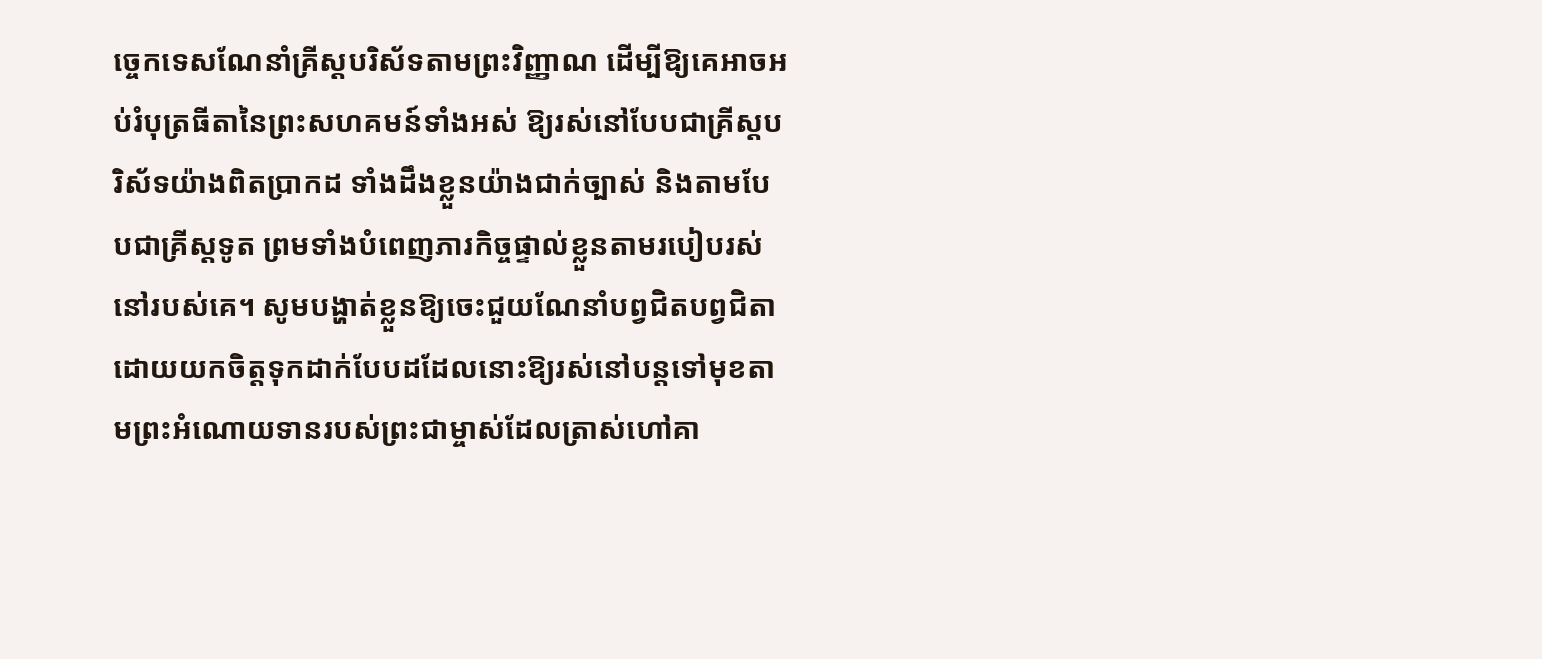ចេ្ចកទេសណែនាំគ្រីស្តបរិស័ទតាមព្រះវិញ្ញាណ ដើម្បីឱ្យគេអាចអប់រំបុត្រធីតានៃព្រះសហគមន៍ទាំងអស់ ឱ្យរស់នៅបែបជាគ្រីស្តបរិស័ទយ៉ាងពិតប្រាកដ ទាំងដឹងខ្លួនយ៉ាងជាក់ច្បាស់ និងតាមបែបជាគ្រីស្តទូត ព្រមទាំងបំពេញភារកិច្ចផ្ទាល់ខ្លួនតាមរបៀបរស់នៅរបស់គេ។ សូមបង្ហាត់ខ្លួនឱ្យចេះជួយណែនាំបព្វជិតបព្វជិតា ដោយយកចិត្តទុកដាក់បែបដដែលនោះឱ្យរស់នៅបន្តទៅមុខតាមព្រះអំណោយទានរបស់ព្រះជាម្ចាស់ដែលត្រាស់ហៅគា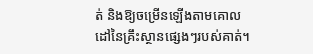ត់ និងឱ្យចម្រើនឡើងតាមគោលដៅនៃគ្រឹះស្ថានផ្សេងៗរបស់គាត់។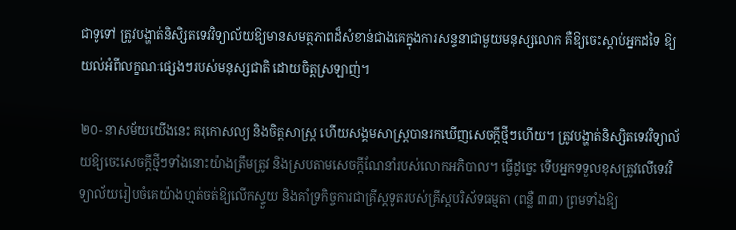ជាទូទៅ ត្រូវបង្ហាត់និសិ្សតទេវវិទ្យាល័យឱ្យមានសមត្ថភាពដ៏សំខាន់ជាងគេក្នុងការសន្ទនាជាមួយមនុស្សលោក គឺឱ្យចេះស្តាប់អ្នកដទៃ ឱ្យយល់អំពីលក្ខណៈផ្សេងៗរបស់មនុស្សជាតិ ដោយចិត្តស្រឡាញ់។

២០- នាសម័យយើងនេះ គរុកោសល្យ និងចិត្តសាស្រ្ត ហើយសង្គមសាស្រ្តបានរកឃើញសេចក្ដីថ្មីៗហើយ។ ត្រូវបង្ហាត់និស្សិតទេវវិទ្យាល័យឱ្យចេះសេចក្ដីថ្មីៗទាំងនោះយ៉ាងត្រឹមត្រូវ និងស្របតាមសេចក្កីណែនាំរបស់លោកអភិបាល។ ធ្វើដូច្នេះ ទើបអ្នកទទួលខុសត្រូវលើទេវវិទ្យាល័យរៀបចំគេយ៉ាងហ្មត់ចត់ឱ្យលើកស្ទួយ និងគាំទ្រកិច្ចការជាគ្រីស្តទូតរបស់គ្រីស្តបរិស័ទធម្មតា (ពន្លឺ ៣៣) ព្រមទាំងឱ្យ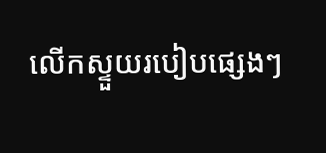លើកស្ទួយរបៀបផ្សេងៗ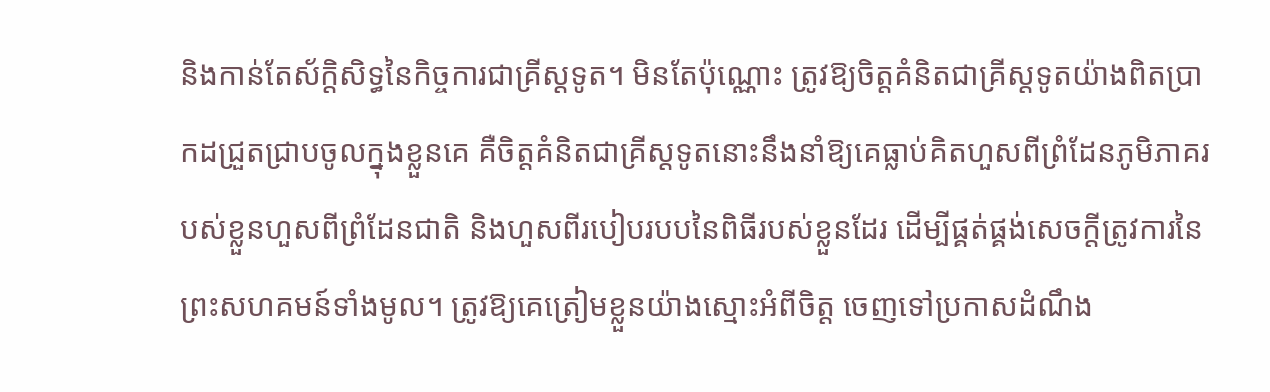និងកាន់តែស័ក្តិសិទ្ធនៃកិច្ចការជាគ្រីស្តទូត។ មិនតែប៉ុណ្ណោះ ត្រូវឱ្យចិត្តគំនិតជាគ្រីស្តទូតយ៉ាងពិតប្រាកដជ្រួតជ្រាបចូលក្នុងខ្លួនគេ គឺចិត្តគំនិតជាគ្រីស្តទូតនោះនឹងនាំឱ្យគេធ្លាប់គិតហួសពីព្រំដែនភូមិភាគរបស់ខ្លួនហួសពីព្រំដែនជាតិ និងហួសពីរបៀបរបបនៃពិធីរបស់ខ្លួនដែរ ដើម្បីផ្គត់ផ្គង់សេចក្ដីត្រូវការនៃព្រះសហគមន៍ទាំងមូល។ ត្រូវឱ្យគេត្រៀមខ្លួនយ៉ាងស្មោះអំពីចិត្ត ចេញទៅប្រកាសដំណឹង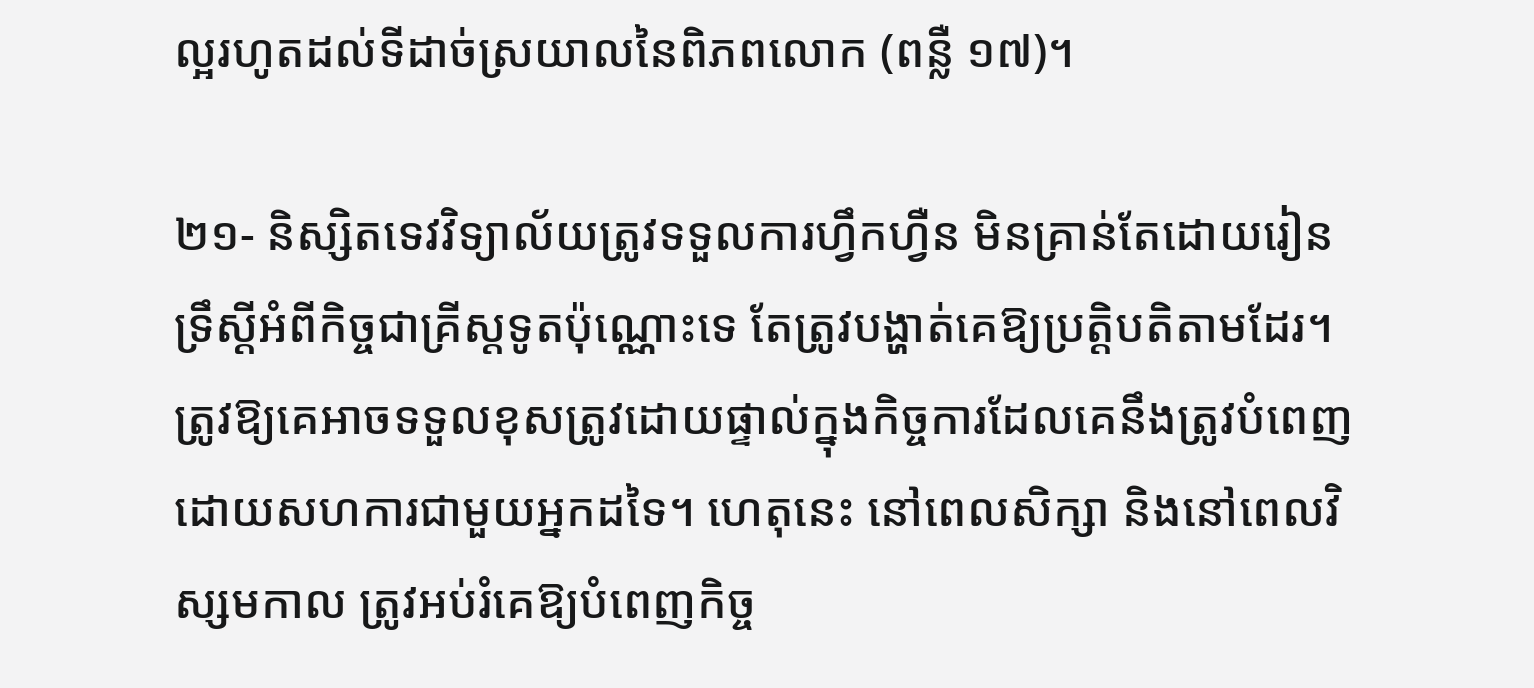ល្អរហូតដល់ទីដាច់ស្រយាលនៃពិភពលោក (ពន្លឺ ១៧)។

២១- និស្សិតទេវវិទ្យាល័យត្រូវទទួលការហ្វឹកហ្វឺន មិនគ្រាន់តែដោយរៀនទ្រឹស្តីអំពីកិច្ចជាគ្រីស្តទូតប៉ុណ្ណោះទេ តែត្រូវបង្ហាត់គេឱ្យប្រត្តិបតិតាមដែរ។ ត្រូវឱ្យគេអាចទទួលខុសត្រូវដោយផ្ទាល់ក្នុងកិច្ចការដែលគេនឹងត្រូវបំពេញដោយសហការជាមួយអ្នកដទៃ។ ហេតុនេះ នៅពេលសិក្សា និងនៅពេលវិស្សមកាល ត្រូវអប់រំគេឱ្យបំពេញកិច្ច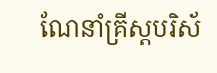ណែនាំគ្រីស្តបរិស័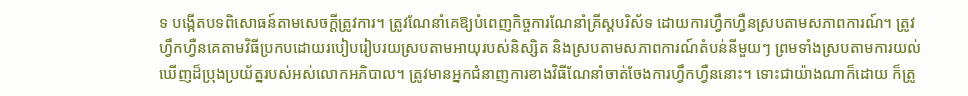ទ បង្កើតបទពិសោធន៍តាមសេចក្តីត្រូវការ។ ត្រូវណែនាំគេឱ្យបំពេញកិច្ចការណែនាំគ្រីស្តបរិស័ទ ដោយការហ្វឹកហ្វឺនស្របតាមសភាពការណ៍។ ត្រូវហ្វឹកហ្វឺនគេតាមវិធីប្រកបដោយរបៀបរៀបរយស្របតាមអាយុរបស់និស្សិត និងស្របតាមសភាពការណ៍តំបន់នីមួយៗ ព្រមទាំងស្របតាមការយល់ឃើញដ៏ប្រុងប្រយ័ត្នរបស់អស់លោកអភិបាល។ ត្រូវមានអ្នកជំនាញការខាងវិធីណែនាំចាត់ចែងការហ្វឹកហ្វឺននោះ។ ទោះជាយ៉ាងណាក៏ដោយ ក៏ត្រូ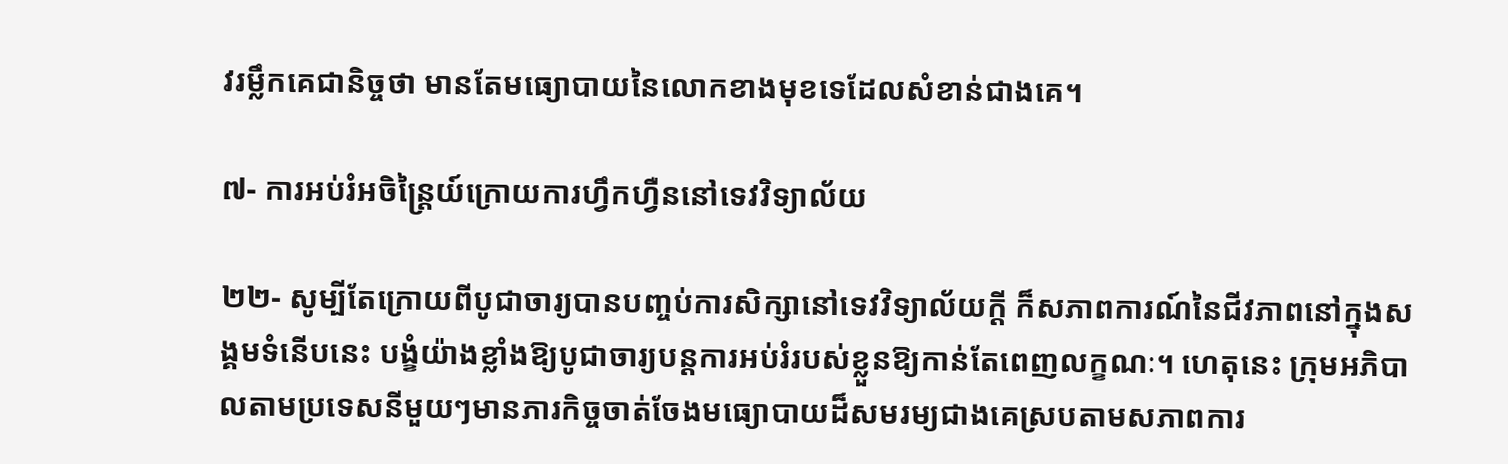វរម្លឹកគេជានិច្ចថា មានតែមធ្យោបាយនៃលោកខាងមុខទេដែលសំខាន់ជាងគេ។

៧- ការអប់រំអចិន្រៃ្តយ៍ក្រោយការហ្វឹកហ្វឺននៅទេវវិទ្យាល័យ

២២- សូម្បីតែក្រោយពីបូជាចារ្យបានបញ្ចប់ការសិក្សានៅទេវវិទ្យាល័យក្ដី ក៏សភាពការណ៍នៃជីវភាពនៅក្នុងសង្គមទំនើបនេះ បង្ខំយ៉ាងខ្លាំងឱ្យបូជាចារ្យបន្តការអប់រំរបស់ខ្លួនឱ្យកាន់តែពេញលក្ខណៈ។ ហេតុនេះ ក្រុមអភិបាលតាមប្រទេសនីមួយៗមានភារកិច្ចចាត់ចែងមធ្យោបាយដ៏សមរម្យជាងគេស្របតាមសភាពការ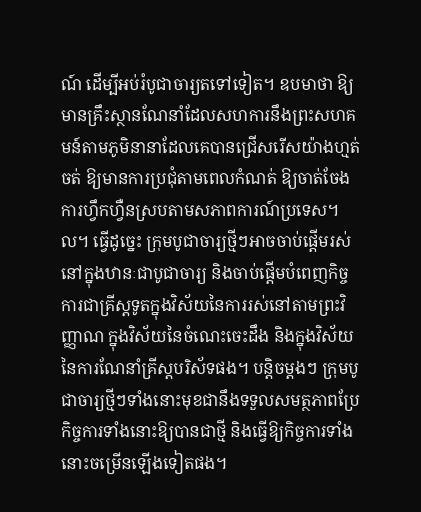ណ៍ ដើម្បីអប់រំបូជាចារ្យតទៅទៀត។ ឧបមាថា ឱ្យមានគ្រឹះស្ថានណែនាំដែលសហការនឹងព្រះសហគមន៍តាមភូមិនានាដែលគេបានជ្រើសរើសយ៉ាងហ្មត់ចត់ ឱ្យមានការប្រជុំតាមពេលកំណត់ ឱ្យចាត់ចែងការហ្វឹកហ្វឺនស្របតាមសភាពការណ៍ប្រទេស។ល។ ធ្វើដូច្នេះ ក្រុមបូជាចារ្យថ្មីៗអាចចាប់ផ្តើមរស់នៅក្នុងឋានៈជាបូជាចារ្យ និងចាប់ផ្តើមបំពេញកិច្ចការជាគ្រីស្តទូតក្នុងវិស័យនៃការរស់នៅតាមព្រះវិញ្ញាណ ក្នុងវិស័យនៃចំណេះចេះដឹង និងក្នុងវិស័យនៃការណែនាំគ្រីស្តបរិស័ទផង។ បន្តិចម្តងៗ ក្រុមបូជាចារ្យថ្មីៗទាំងនោះមុខជានឹងទទួលសមត្ថភាពប្រែកិច្ចការទាំងនោះឱ្យបានជាថ្មី និងធ្វើឱ្យកិច្ចការទាំងនោះចម្រើនឡើងទៀតផង។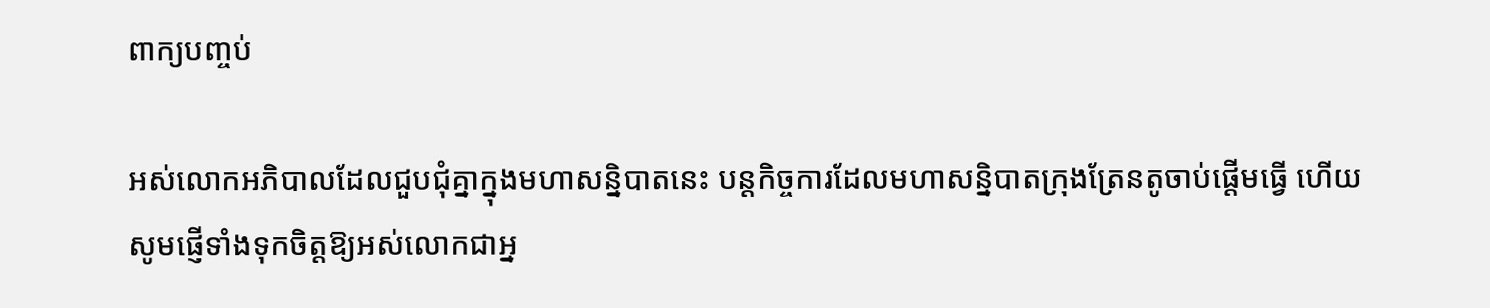ពាក្យបញ្ចប់

អស់លោកអភិបាលដែលជួបជុំគ្នាក្នុងមហាសន្និបាតនេះ បន្តកិច្ចការដែលមហាសន្និបាតក្រុងត្រែនតូចាប់ផ្តើមធ្វើ ហើយសូមផ្ញើទាំងទុកចិត្តឱ្យអស់លោកជាអ្ន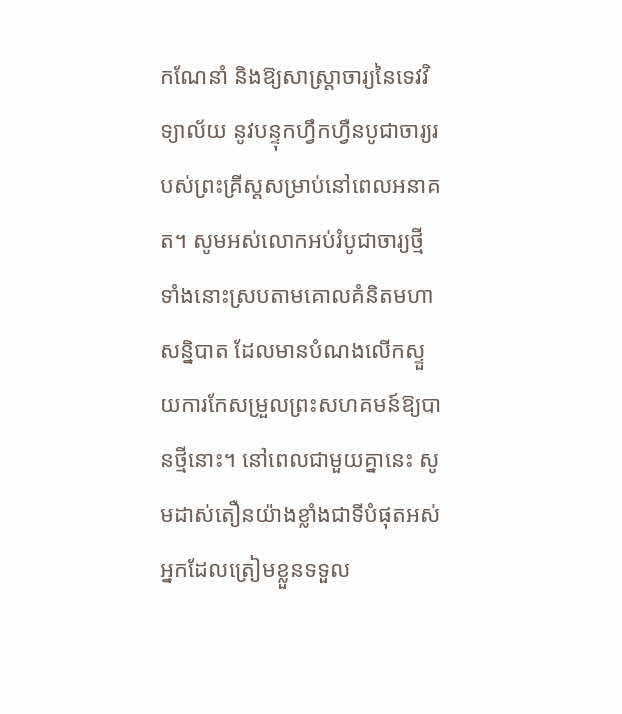កណែនាំ និងឱ្យសាស្រ្តាចារ្យនៃទេវវិទ្យាល័យ នូវបន្ទុកហ្វឹកហ្វឺនបូជាចារ្យរបស់ព្រះគ្រីស្តសម្រាប់នៅពេលអនាគត។ សូមអស់លោកអប់រំបូជាចារ្យថ្មីទាំងនោះស្របតាមគោលគំនិតមហាសន្និបាត ដែលមានបំណងលើកស្ទួយការកែសម្រួលព្រះសហគមន៍ឱ្យបានថ្មីនោះ។ នៅពេលជាមួយគ្នានេះ សូមដាស់តឿនយ៉ាងខ្លាំងជាទីបំផុតអស់អ្នកដែលត្រៀមខ្លួនទទួល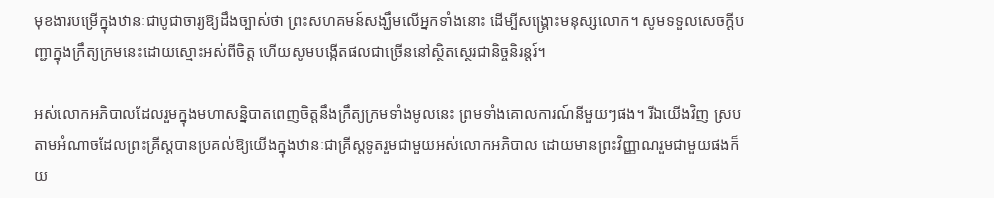មុខងារបម្រើក្នុងឋានៈជាបូជាចារ្យឱ្យដឹងច្បាស់ថា ព្រះសហគមន៍សង្ឃឹមលើអ្នកទាំងនោះ ដើម្បីសង្រ្គោះមនុស្សលោក។ សូមទទួលសេចក្ដីបញ្ជាក្នុងក្រឹត្យក្រមនេះដោយស្មោះអស់ពីចិត្ត ហើយសូមបង្កើតផលជាច្រើននៅស្ថិតស្ថេរជានិច្ចនិរន្តរ៍។

អស់លោកអភិបាលដែលរួមក្នុងមហាសន្និបាតពេញចិត្តនឹងក្រឹត្យក្រមទាំងមូលនេះ ព្រមទាំងគោលការណ៍នីមួយៗផង។ រីឯយើងវិញ ស្របតាមអំណាចដែលព្រះគ្រីស្តបានប្រគល់ឱ្យយើងក្នុងឋានៈជាគ្រីស្តទូតរួមជាមួយអស់លោកអភិបាល ដោយមានព្រះវិញ្ញាណរួមជាមួយផងក៏យ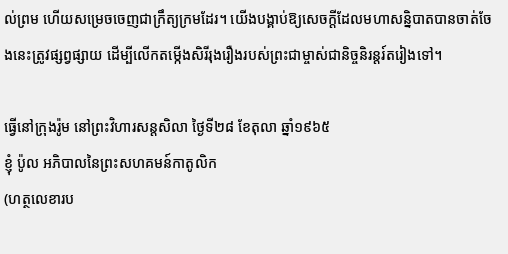ល់ព្រម ហើយសម្រេចចេញជាក្រឹត្យក្រមដែរ។ យើងបង្គាប់ឱ្យសេចក្តីដែលមហាសន្និបាតបានចាត់ចែងនេះត្រូវផ្សព្វផ្សាយ ដើម្បីលើកតម្កើងសិរីរុងរឿងរបស់ព្រះជាម្ចាស់ជានិច្ចនិរន្តរ៍តរៀងទៅ។

ធ្វើនៅក្រុងរ៉ូម នៅព្រះវិហារសន្តសិលា ថ្ងៃទី២៨ ខែតុលា ឆ្នាំ១៩៦៥
ខ្ញុំ ប៉ូល អភិបាលនៃព្រះសហគមន៍កាតូលិក
(ហត្ថលេខារប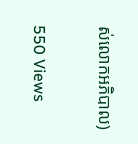ស់លោកអភិបាល)

550 Views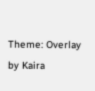Theme: Overlay by Kaira